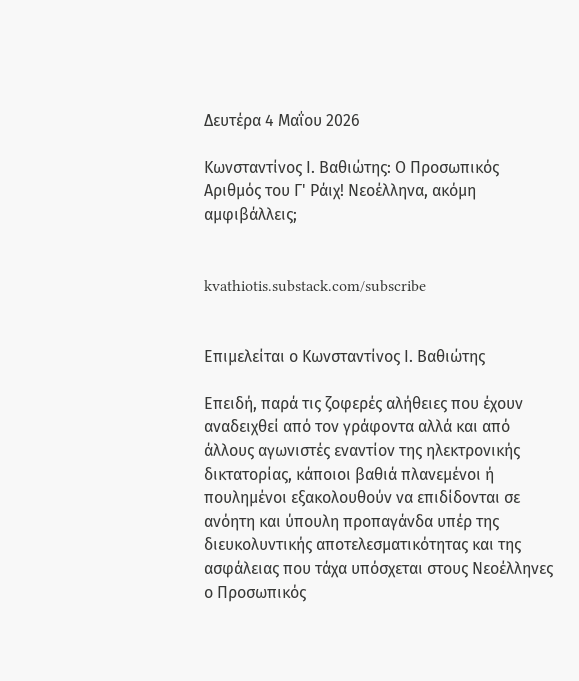Δευτέρα 4 Μαΐου 2026

Κωνσταντίνος Ι. Βαθιώτης: Ο Προσωπικός Αριθμός του Γ' Ράιχ! Νεοέλληνα, ακόμη αμφιβάλλεις;


kvathiotis.substack.com/subscribe


Επιμελείται ο Κωνσταντίνος Ι. Βαθιώτης

Επειδή, παρά τις ζοφερές αλήθειες που έχουν αναδειχθεί από τον γράφοντα αλλά και από άλλους αγωνιστές εναντίον της ηλεκτρονικής δικτατορίας, κάποιοι βαθιά πλανεμένοι ή πουλημένοι εξακολουθούν να επιδίδονται σε ανόητη και ύπουλη προπαγάνδα υπέρ της διευκολυντικής αποτελεσματικότητας και της ασφάλειας που τάχα υπόσχεται στους Νεοέλληνες ο Προσωπικός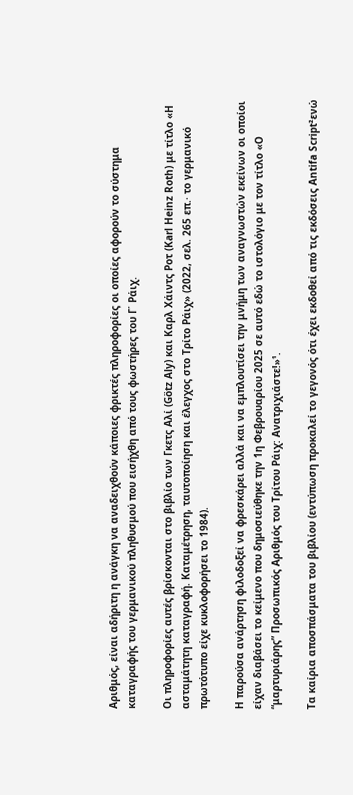Αριθμός, είναι αδήριτη η ανάγκη να αναδειχθούν κάποιες φρικτές πληροφορίες οι οποίες αφορούν το σύστημα καταγραφής του γερμανικού πληθυσμού που εισήχθη από τους φωστήρες του Γ΄ Ράιχ.

Οι πληροφορίες αυτές βρίσκονται στο βιβλίο των Γκετς Αλί (Götz Aly) και Καρλ Χάιντς Ροτ (Karl Heinz Roth) με τίτλο «Η ασταμάτητη καταγραφή. Καταμέτρηση, ταυτοποίηση και έλεγχος στο Τρίτο Ράιχ» (2022, σελ. 265 επ.· το γερμανικό πρωτότυπο είχε κυκλοφορήσει το 1984).

Η παρούσα ανάρτηση φιλοδοξεί να φρεσκάρει αλλά και να εμπλουτίσει την μνήμη των αναγνωστών εκείνων οι οποίοι είχαν διαβάσει το κείμενο που δημοσιεύθηκε την 1η Φεβρουαρίου 2025 σε αυτό εδώ το ιστολόγιο με τον τίτλο «Ο “μαρτυριάρης” Προσωπικός Αριθμός του Τρίτου Ράιχ: Ανατριχιάστε!»¹.

Τα καίρια αποσπάσματα του βιβλίου (εντύπωση προκαλεί το γεγονός ότι έχει εκδοθεί από τις εκδόσεις Antifa Script²ενώ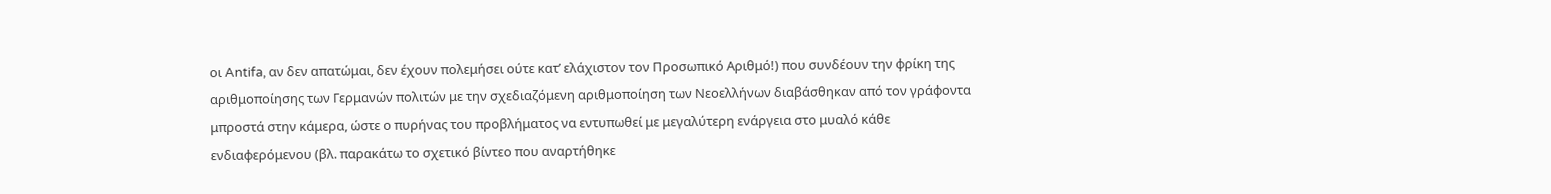οι Antifa, αν δεν απατώμαι, δεν έχουν πολεμήσει ούτε κατ’ ελάχιστον τον Προσωπικό Αριθμό!) που συνδέουν την φρίκη της αριθμοποίησης των Γερμανών πολιτών με την σχεδιαζόμενη αριθμοποίηση των Νεοελλήνων διαβάσθηκαν από τον γράφοντα μπροστά στην κάμερα, ώστε ο πυρήνας του προβλήματος να εντυπωθεί με μεγαλύτερη ενάργεια στο μυαλό κάθε ενδιαφερόμενου (βλ. παρακάτω το σχετικό βίντεο που αναρτήθηκε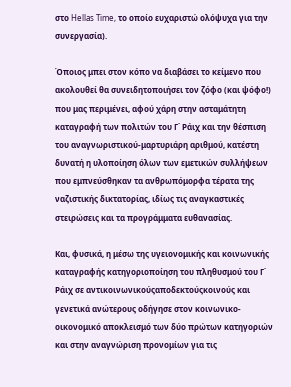στο Hellas Time, το οποίο ευχαριστώ ολόψυχα για την συνεργασία).

Όποιος μπει στον κόπο να διαβάσει το κείμενο που ακολουθεί θα συνειδητοποιήσει τον ζόφο (και ψόφο!) που μας περιμένει, αφού χάρη στην ασταμάτητη καταγραφή των πολιτών του Γ΄ Ράιχ και την θέσπιση του αναγνωριστικού-μαρτυριάρη αριθμού, κατέστη δυνατή η υλοποίηση όλων των εμετικών συλλήψεων που εμπνεύσθηκαν τα ανθρωπόμορφα τέρατα της ναζιστικής δικτατορίας, ιδίως τις αναγκαστικές στειρώσεις και τα προγράμματα ευθανασίας.

Και, φυσικά, η μέσω της υγειονομικής και κοινωνικής καταγραφής κατηγοριοποίηση του πληθυσμού του Γ΄ Ράιχ σε αντικοινωνικούςαποδεκτούςκοινούς και γενετικά ανώτερους οδήγησε στον κοινωνικο-οικονομικό αποκλεισμό των δύο πρώτων κατηγοριών και στην αναγνώριση προνομίων για τις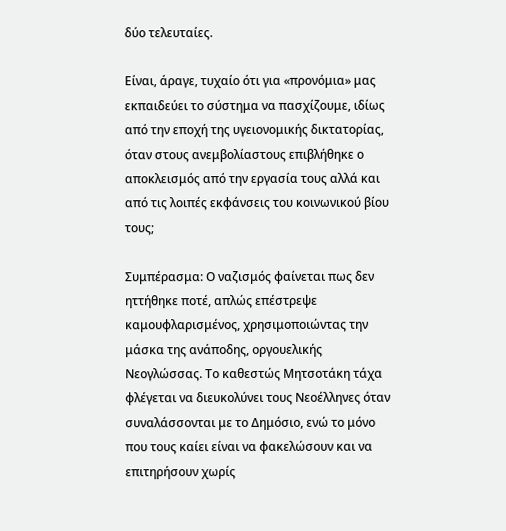δύο τελευταίες.

Είναι, άραγε, τυχαίο ότι για «προνόμια» μας εκπαιδεύει το σύστημα να πασχίζουμε, ιδίως από την εποχή της υγειονομικής δικτατορίας, όταν στους ανεμβολίαστους επιβλήθηκε ο αποκλεισμός από την εργασία τους αλλά και από τις λοιπές εκφάνσεις του κοινωνικού βίου τους;

Συμπέρασμα: Ο ναζισμός φαίνεται πως δεν ηττήθηκε ποτέ, απλώς επέστρεψε καμουφλαρισμένος, χρησιμοποιώντας την μάσκα της ανάποδης, οργουελικής Νεογλώσσας. Το καθεστώς Μητσοτάκη τάχα φλέγεται να διευκολύνει τους Νεοέλληνες όταν συναλάσσονται με το Δημόσιο, ενώ το μόνο που τους καίει είναι να φακελώσουν και να επιτηρήσουν χωρίς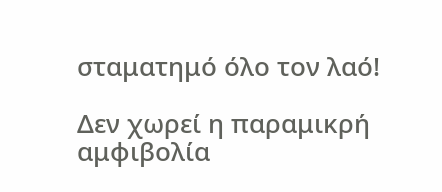σταματημό όλο τον λαό!

Δεν χωρεί η παραμικρή αμφιβολία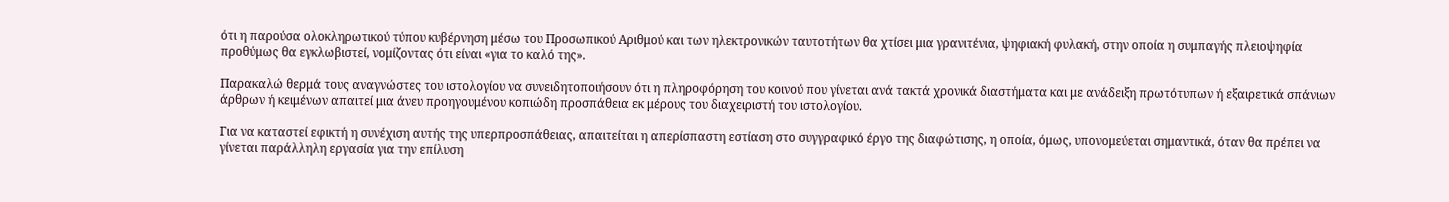ότι η παρούσα ολοκληρωτικού τύπου κυβέρνηση μέσω του Προσωπικού Αριθμού και των ηλεκτρονικών ταυτοτήτων θα χτίσει μια γρανιτένια, ψηφιακή φυλακή, στην οποία η συμπαγής πλειοψηφία προθύμως θα εγκλωβιστεί, νομίζοντας ότι είναι «για το καλό της».

Παρακαλώ θερμά τους αναγνώστες του ιστολογίου να συνειδητοποιήσουν ότι η πληροφόρηση του κοινού που γίνεται ανά τακτά χρονικά διαστήματα και με ανάδειξη πρωτότυπων ή εξαιρετικά σπάνιων άρθρων ή κειμένων απαιτεί μια άνευ προηγουμένου κοπιώδη προσπάθεια εκ μέρους του διαχειριστή του ιστολογίου.

Για να καταστεί εφικτή η συνέχιση αυτής της υπερπροσπάθειας, απαιτείται η απερίσπαστη εστίαση στο συγγραφικό έργο της διαφώτισης, η οποία, όμως, υπονομεύεται σημαντικά, όταν θα πρέπει να γίνεται παράλληλη εργασία για την επίλυση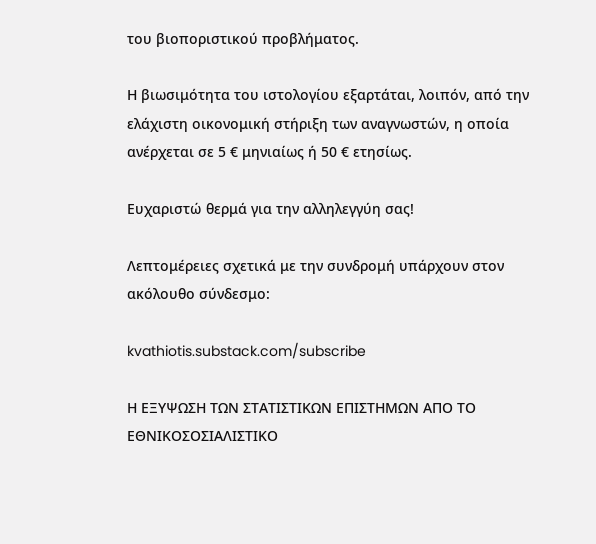του βιοποριστικού προβλήματος.

Η βιωσιμότητα του ιστολογίου εξαρτάται, λοιπόν, από την ελάχιστη οικονομική στήριξη των αναγνωστών, η οποία ανέρχεται σε 5 € μηνιαίως ή 50 € ετησίως.

Ευχαριστώ θερμά για την αλληλεγγύη σας!

Λεπτομέρειες σχετικά με την συνδρομή υπάρχουν στον ακόλουθο σύνδεσμο:

kvathiotis.substack.com/subscribe

Η ΕΞΥΨΩΣΗ ΤΩΝ ΣΤΑΤΙΣΤΙΚΩΝ ΕΠΙΣΤΗΜΩΝ ΑΠΟ ΤΟ ΕΘΝΙΚΟΣΟΣΙΑΛΙΣΤΙΚΟ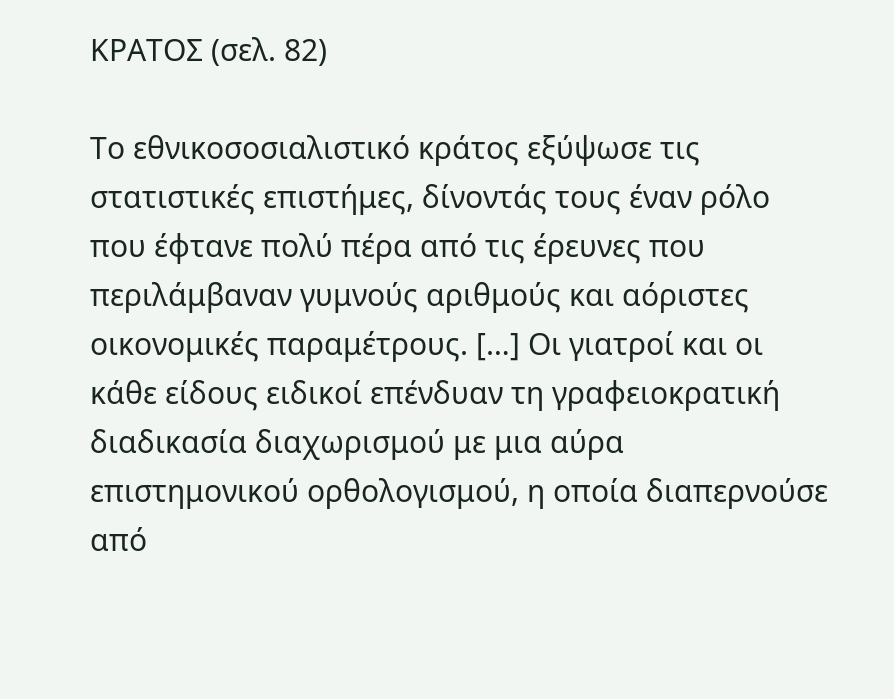ΚΡΑΤΟΣ (σελ. 82)

Το εθνικοσοσιαλιστικό κράτος εξύψωσε τις στατιστικές επιστήμες, δίνοντάς τους έναν ρόλο που έφτανε πολύ πέρα από τις έρευνες που περιλάμβαναν γυμνούς αριθμούς και αόριστες οικονομικές παραμέτρους. […] Οι γιατροί και οι κάθε είδους ειδικοί επένδυαν τη γραφειοκρατική διαδικασία διαχωρισμού με μια αύρα επιστημονικού ορθολογισμού, η οποία διαπερνούσε από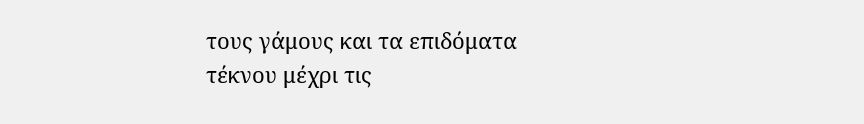τους γάμους και τα επιδόματα τέκνου μέχρι τις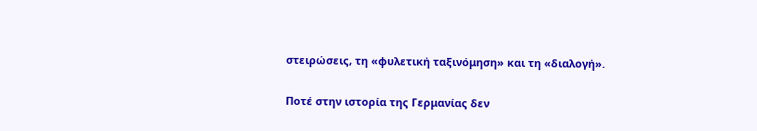στειρώσεις, τη «φυλετική ταξινόμηση» και τη «διαλογή».

Ποτέ στην ιστορία της Γερμανίας δεν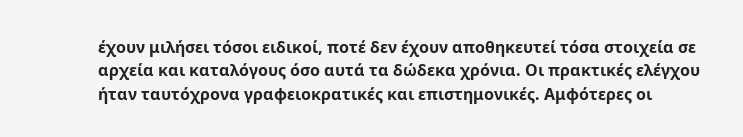έχουν μιλήσει τόσοι ειδικοί, ποτέ δεν έχουν αποθηκευτεί τόσα στοιχεία σε αρχεία και καταλόγους όσο αυτά τα δώδεκα χρόνια. Οι πρακτικές ελέγχου ήταν ταυτόχρονα γραφειοκρατικές και επιστημονικές. Αμφότερες οι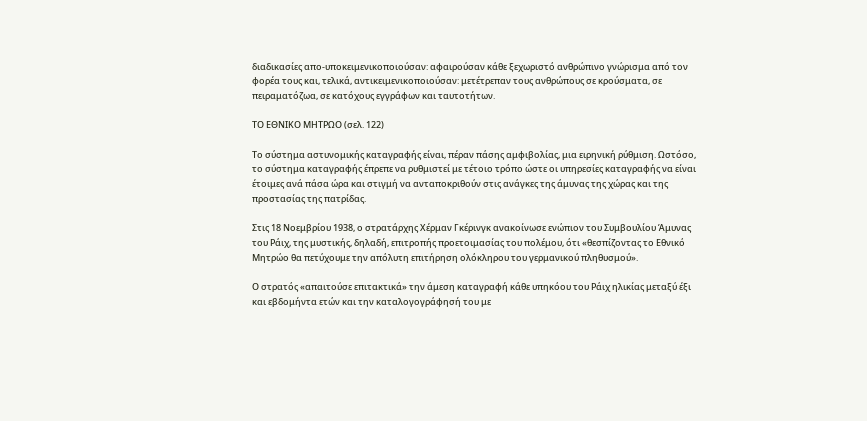διαδικασίες απο-υποκειμενικοποιούσαν: αφαιρούσαν κάθε ξεχωριστό ανθρώπινο γνώρισμα από τον φορέα τους και, τελικά, αντικειμενικοποιούσαν: μετέτρεπαν τους ανθρώπους σε κρούσματα, σε πειραματόζωα, σε κατόχους εγγράφων και ταυτοτήτων.

ΤΟ ΕΘΝΙΚΟ ΜΗΤΡΩΟ (σελ. 122)

Το σύστημα αστυνομικής καταγραφής είναι, πέραν πάσης αμφιβολίας, μια ειρηνική ρύθμιση. Ωστόσο, το σύστημα καταγραφής έπρεπε να ρυθμιστεί με τέτοιο τρόπο ώστε οι υπηρεσίες καταγραφής να είναι έτοιμες ανά πάσα ώρα και στιγμή να ανταποκριθούν στις ανάγκες της άμυνας της χώρας και της προστασίας της πατρίδας.

Στις 18 Νοεμβρίου 1938, ο στρατάρχης Χέρμαν Γκέρινγκ ανακοίνωσε ενώπιον του Συμβουλίου Άμυνας του Ράιχ, της μυστικής, δηλαδή, επιτροπής προετοιμασίας του πολέμου, ότι «θεσπίζοντας το Εθνικό Μητρώο θα πετύχουμε την απόλυτη επιτήρηση ολόκληρου του γερμανικού πληθυσμού».

Ο στρατός «απαιτούσε επιτακτικά» την άμεση καταγραφή κάθε υπηκόου του Ράιχ ηλικίας μεταξύ έξι και εβδομήντα ετών και την καταλογογράφησή του με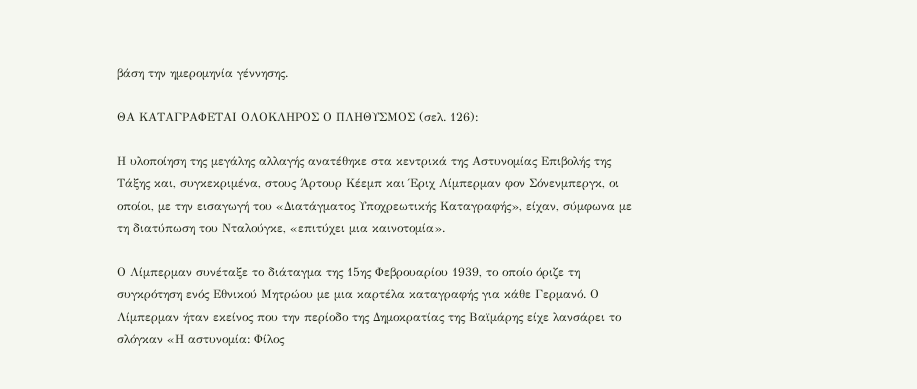βάση την ημερομηνία γέννησης.

ΘΑ ΚΑΤΑΓΡΑΦΕΤΑΙ ΟΛΟΚΛΗΡΟΣ Ο ΠΛΗΘΥΣΜΟΣ (σελ. 126):

Η υλοποίηση της μεγάλης αλλαγής ανατέθηκε στα κεντρικά της Αστυνομίας Επιβολής της Τάξης και, συγκεκριμένα, στους Άρτουρ Κέεμπ και Έριχ Λίμπερμαν φον Σόνενμπεργκ, οι οποίοι, με την εισαγωγή του «Διατάγματος Υποχρεωτικής Καταγραφής», είχαν, σύμφωνα με τη διατύπωση του Νταλούγκε, «επιτύχει μια καινοτομία».

Ο Λίμπερμαν συνέταξε το διάταγμα της 15ης Φεβρουαρίου 1939, το οποίο όριζε τη συγκρότηση ενός Εθνικού Μητρώου με μια καρτέλα καταγραφής για κάθε Γερμανό. Ο Λίμπερμαν ήταν εκείνος που την περίοδο της Δημοκρατίας της Βαϊμάρης είχε λανσάρει το σλόγκαν «Η αστυνομία: Φίλος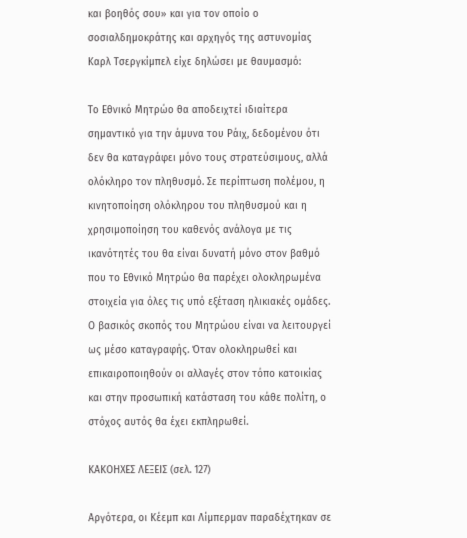και βοηθός σου» και για τον οποίο ο σοσιαλδημοκράτης και αρχηγός της αστυνομίας Καρλ Τσεργκίμπελ είχε δηλώσει με θαυμασμό:

Το Εθνικό Μητρώο θα αποδειχτεί ιδιαίτερα σημαντικό για την άμυνα του Ράιχ, δεδομένου ότι δεν θα καταγράφει μόνο τους στρατεύσιμους, αλλά ολόκληρο τον πληθυσμό. Σε περίπτωση πολέμου, η κινητοποίηση ολόκληρου του πληθυσμού και η χρησιμοποίηση του καθενός ανάλογα με τις ικανότητές του θα είναι δυνατή μόνο στον βαθμό που το Εθνικό Μητρώο θα παρέχει ολοκληρωμένα στοιχεία για όλες τις υπό εξέταση ηλικιακές ομάδες. Ο βασικός σκοπός του Μητρώου είναι να λειτουργεί ως μέσο καταγραφής. Όταν ολοκληρωθεί και επικαιροποιηθούν οι αλλαγές στον τόπο κατοικίας και στην προσωπική κατάσταση του κάθε πολίτη, ο στόχος αυτός θα έχει εκπληρωθεί.

ΚΑΚΟΗΧΕΣ ΛΕΞΕΙΣ (σελ. 127)

Αργότερα, οι Κέεμπ και Λίμπερμαν παραδέχτηκαν σε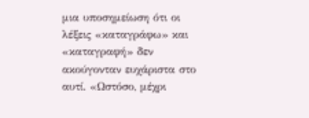μια υποσημείωση ότι οι λέξεις «καταγράφω» και «καταγραφή» δεν ακούγονταν ευχάριστα στο αυτί. «Ωστόσο, μέχρι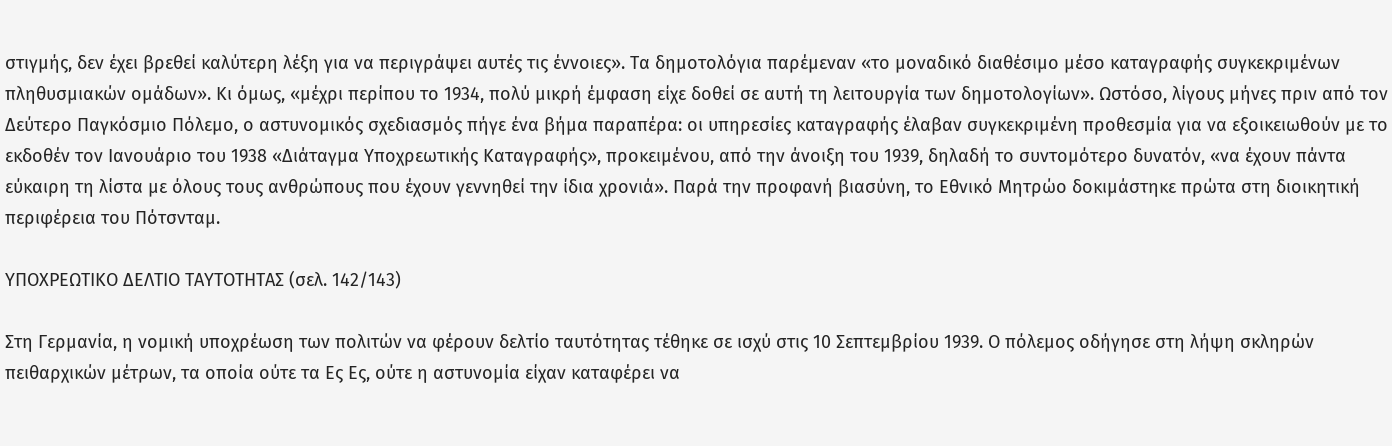στιγμής, δεν έχει βρεθεί καλύτερη λέξη για να περιγράψει αυτές τις έννοιες». Τα δημοτολόγια παρέμεναν «το μοναδικό διαθέσιμο μέσο καταγραφής συγκεκριμένων πληθυσμιακών ομάδων». Κι όμως, «μέχρι περίπου το 1934, πολύ μικρή έμφαση είχε δοθεί σε αυτή τη λειτουργία των δημοτολογίων». Ωστόσο, λίγους μήνες πριν από τον Δεύτερο Παγκόσμιο Πόλεμο, ο αστυνομικός σχεδιασμός πήγε ένα βήμα παραπέρα: οι υπηρεσίες καταγραφής έλαβαν συγκεκριμένη προθεσμία για να εξοικειωθούν με το εκδοθέν τον Ιανουάριο του 1938 «Διάταγμα Υποχρεωτικής Καταγραφής», προκειμένου, από την άνοιξη του 1939, δηλαδή το συντομότερο δυνατόν, «να έχουν πάντα εύκαιρη τη λίστα με όλους τους ανθρώπους που έχουν γεννηθεί την ίδια χρονιά». Παρά την προφανή βιασύνη, το Εθνικό Μητρώο δοκιμάστηκε πρώτα στη διοικητική περιφέρεια του Πότσνταμ.

ΥΠΟΧΡΕΩΤΙΚΟ ΔΕΛΤΙΟ ΤΑΥΤΟΤΗΤΑΣ (σελ. 142/143)

Στη Γερμανία, η νομική υποχρέωση των πολιτών να φέρουν δελτίο ταυτότητας τέθηκε σε ισχύ στις 10 Σεπτεμβρίου 1939. Ο πόλεμος οδήγησε στη λήψη σκληρών πειθαρχικών μέτρων, τα οποία ούτε τα Ες Ες, ούτε η αστυνομία είχαν καταφέρει να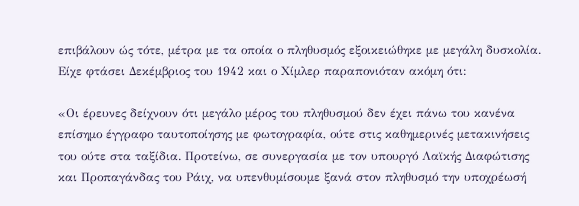επιβάλουν ώς τότε, μέτρα με τα οποία ο πληθυσμός εξοικειώθηκε με μεγάλη δυσκολία. Είχε φτάσει Δεκέμβριος του 1942 και ο Χίμλερ παραπονιόταν ακόμη ότι:

«Οι έρευνες δείχνουν ότι μεγάλο μέρος του πληθυσμού δεν έχει πάνω του κανένα επίσημο έγγραφο ταυτοποίησης με φωτογραφία, ούτε στις καθημερινές μετακινήσεις του ούτε στα ταξίδια. Προτείνω, σε συνεργασία με τον υπουργό Λαϊκής Διαφώτισης και Προπαγάνδας του Ράιχ, να υπενθυμίσουμε ξανά στον πληθυσμό την υποχρέωσή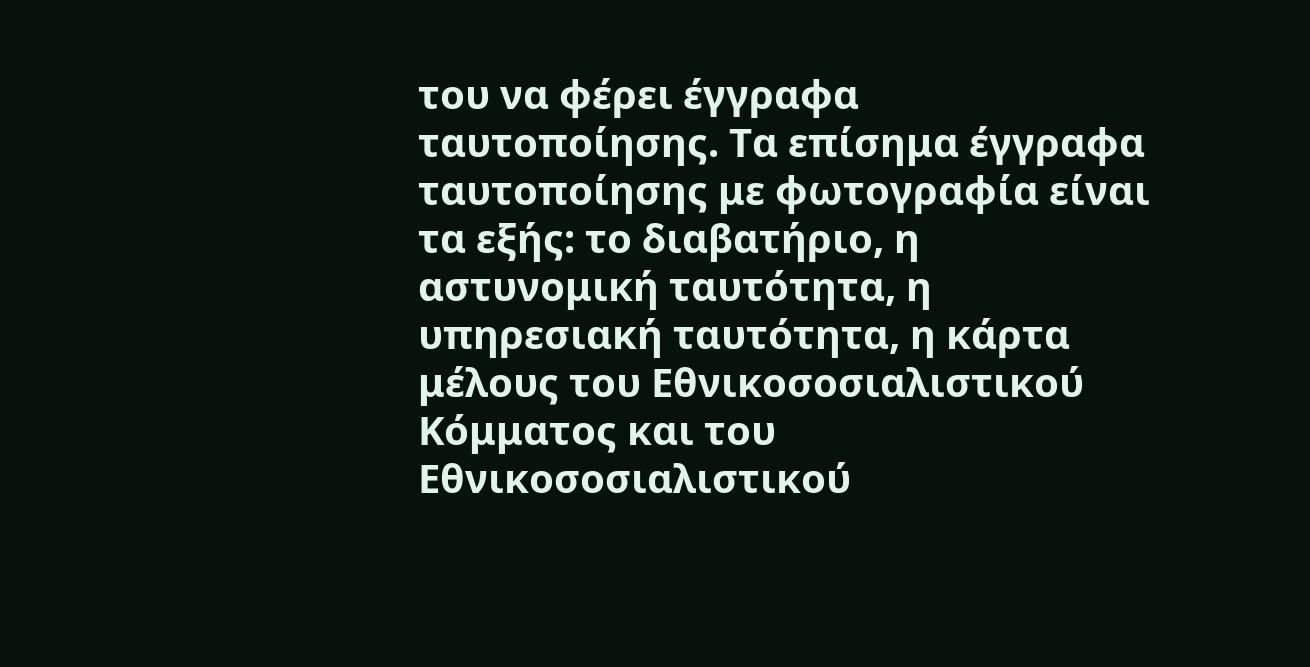του να φέρει έγγραφα ταυτοποίησης. Τα επίσημα έγγραφα ταυτοποίησης με φωτογραφία είναι τα εξής: το διαβατήριο, η αστυνομική ταυτότητα, η υπηρεσιακή ταυτότητα, η κάρτα μέλους του Εθνικοσοσιαλιστικού Κόμματος και του Εθνικοσοσιαλιστικού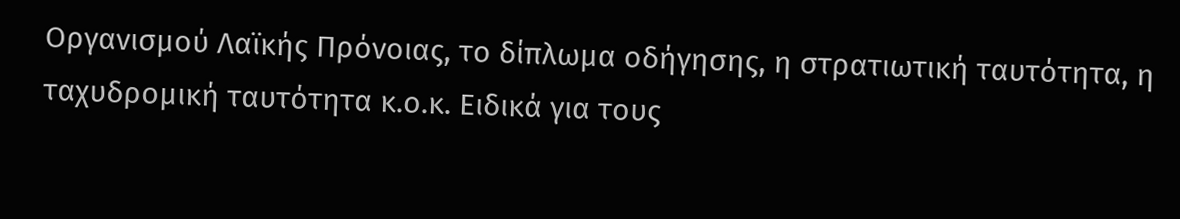Οργανισμού Λαϊκής Πρόνοιας, το δίπλωμα οδήγησης, η στρατιωτική ταυτότητα, η ταχυδρομική ταυτότητα κ.ο.κ. Ειδικά για τους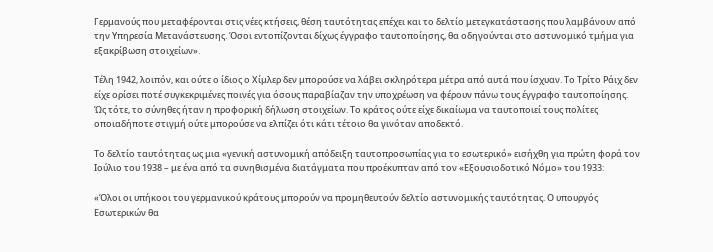Γερμανούς που μεταφέρονται στις νέες κτήσεις, θέση ταυτότητας επέχει και το δελτίο μετεγκατάστασης που λαμβάνουν από την Υπηρεσία Μετανάστευσης. Όσοι εντοπίζονται δίχως έγγραφο ταυτοποίησης, θα οδηγούνται στο αστυνομικό τμήμα για εξακρίβωση στοιχείων».

Τέλη 1942, λοιπόν, και ούτε ο ίδιος ο Χίμλερ δεν μπορούσε να λάβει σκληρότερα μέτρα από αυτά που ίσχυαν. Το Τρίτο Ράιχ δεν είχε ορίσει ποτέ συγκεκριμένες ποινές για όσους παραβίαζαν την υποχρέωση να φέρουν πάνω τους έγγραφο ταυτοποίησης. Ώς τότε, το σύνηθες ήταν η προφορική δήλωση στοιχείων. Το κράτος ούτε είχε δικαίωμα να ταυτοποιεί τους πολίτες οποιαδήποτε στιγμή ούτε μπορούσε να ελπίζει ότι κάτι τέτοιο θα γινόταν αποδεκτό.

Το δελτίο ταυτότητας ως μια «γενική αστυνομική απόδειξη ταυτοπροσωπίας για το εσωτερικό» εισήχθη για πρώτη φορά τον Ιούλιο του 1938 – με ένα από τα συνηθισμένα διατάγματα που προέκυπταν από τον «Εξουσιοδοτικό Νόμο» του 1933:

«Όλοι οι υπήκοοι του γερμανικού κράτους μπορούν να προμηθευτούν δελτίο αστυνομικής ταυτότητας. Ο υπουργός Εσωτερικών θα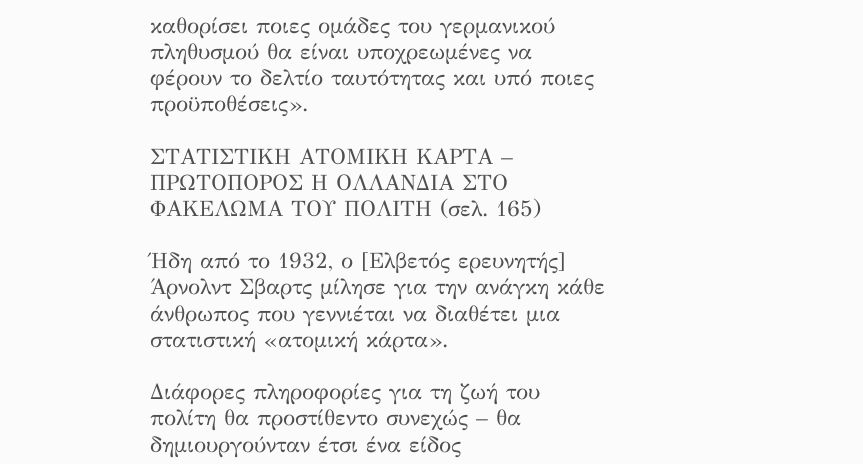καθορίσει ποιες ομάδες του γερμανικού πληθυσμού θα είναι υποχρεωμένες να φέρουν το δελτίο ταυτότητας και υπό ποιες προϋποθέσεις».

ΣΤΑΤΙΣΤΙΚΗ ΑΤΟΜΙΚΗ ΚΑΡΤΑ – ΠΡΩΤΟΠΟΡΟΣ Η ΟΛΛΑΝΔΙΑ ΣΤΟ ΦΑΚΕΛΩΜΑ ΤΟΥ ΠΟΛΙΤΗ (σελ. 165)

Ήδη από το 1932, ο [Ελβετός ερευνητής] Άρνολντ Σβαρτς μίλησε για την ανάγκη κάθε άνθρωπος που γεννιέται να διαθέτει μια στατιστική «ατομική κάρτα».

Διάφορες πληροφορίες για τη ζωή του πολίτη θα προστίθεντο συνεχώς – θα δημιουργούνταν έτσι ένα είδος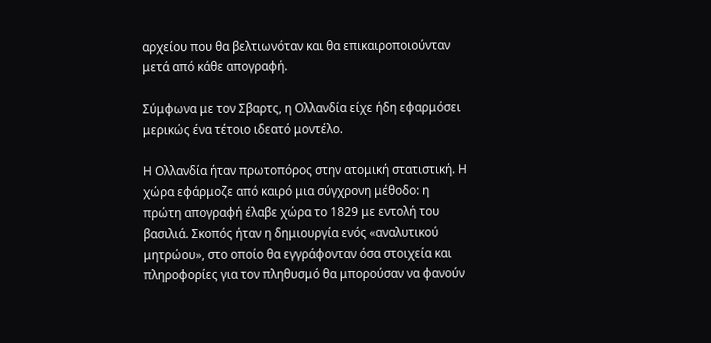αρχείου που θα βελτιωνόταν και θα επικαιροποιούνταν μετά από κάθε απογραφή.

Σύμφωνα με τον Σβαρτς, η Ολλανδία είχε ήδη εφαρμόσει μερικώς ένα τέτοιο ιδεατό μοντέλο.

Η Ολλανδία ήταν πρωτοπόρος στην ατομική στατιστική. Η χώρα εφάρμοζε από καιρό μια σύγχρονη μέθοδο: η πρώτη απογραφή έλαβε χώρα το 1829 με εντολή του βασιλιά. Σκοπός ήταν η δημιουργία ενός «αναλυτικού μητρώου», στο οποίο θα εγγράφονταν όσα στοιχεία και πληροφορίες για τον πληθυσμό θα μπορούσαν να φανούν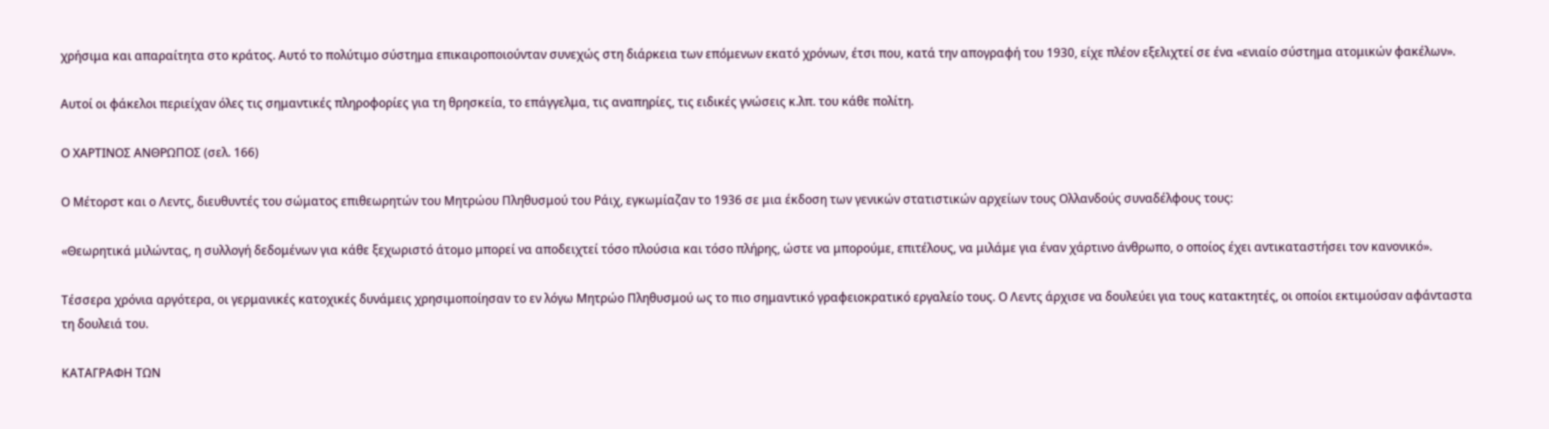χρήσιμα και απαραίτητα στο κράτος. Αυτό το πολύτιμο σύστημα επικαιροποιούνταν συνεχώς στη διάρκεια των επόμενων εκατό χρόνων, έτσι που, κατά την απογραφή του 1930, είχε πλέον εξελιχτεί σε ένα «ενιαίο σύστημα ατομικών φακέλων».

Αυτοί οι φάκελοι περιείχαν όλες τις σημαντικές πληροφορίες για τη θρησκεία, το επάγγελμα, τις αναπηρίες, τις ειδικές γνώσεις κ.λπ. του κάθε πολίτη.

Ο ΧΑΡΤΙΝΟΣ ΑΝΘΡΩΠΟΣ (σελ. 166)

Ο Μέτορστ και ο Λεντς, διευθυντές του σώματος επιθεωρητών του Μητρώου Πληθυσμού του Ράιχ, εγκωμίαζαν το 1936 σε μια έκδοση των γενικών στατιστικών αρχείων τους Ολλανδούς συναδέλφους τους:

«Θεωρητικά μιλώντας, η συλλογή δεδομένων για κάθε ξεχωριστό άτομο μπορεί να αποδειχτεί τόσο πλούσια και τόσο πλήρης, ώστε να μπορούμε, επιτέλους, να μιλάμε για έναν χάρτινο άνθρωπο, ο οποίος έχει αντικαταστήσει τον κανονικό».

Τέσσερα χρόνια αργότερα, οι γερμανικές κατοχικές δυνάμεις χρησιμοποίησαν το εν λόγω Μητρώο Πληθυσμού ως το πιο σημαντικό γραφειοκρατικό εργαλείο τους. Ο Λεντς άρχισε να δουλεύει για τους κατακτητές, οι οποίοι εκτιμούσαν αφάνταστα τη δουλειά του.

ΚΑΤΑΓΡΑΦΗ ΤΩΝ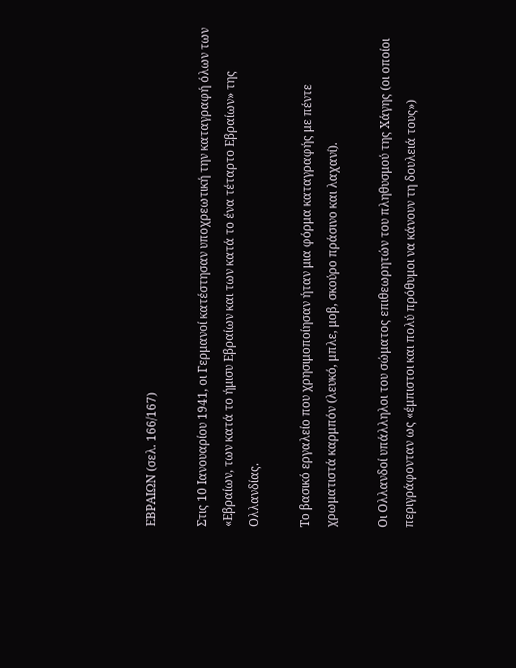ΕΒΡΑΙΩΝ (σελ. 166/167)

Στις 10 Ιανουαρίου 1941, οι Γερμανοί κατέστησαν υποχρεωτική την καταγραφή όλων των «Εβραίων, των κατά το ήμισυ Εβραίων και των κατά το ένα τέταρτο Εβραίων» της Ολλανδίας.

Το βασικό εργαλείο που χρησιμοποίησαν ήταν μια φόρμα καταγραφής με πέντε χρωματιστά καρμπόν (λευκό, μπλε, μοβ, σκούρο πράσινο και λαχανί).

Οι Ολλανδοί υπάλληλοι του σώματος επιθεωρητών του πληθυσμού της Χάγης (οι οποίοι περιγράφονταν ως «έμπιστοι και πολύ πρόθυμοι να κάνουν τη δουλειά τους»)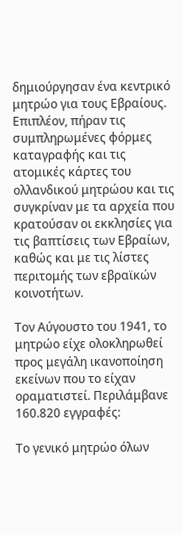δημιούργησαν ένα κεντρικό μητρώο για τους Εβραίους. Επιπλέον, πήραν τις συμπληρωμένες φόρμες καταγραφής και τις ατομικές κάρτες του ολλανδικού μητρώου και τις συγκρίναν με τα αρχεία που κρατούσαν οι εκκλησίες για τις βαπτίσεις των Εβραίων, καθώς και με τις λίστες περιτομής των εβραϊκών κοινοτήτων.

Τον Αύγουστο του 1941, το μητρώο είχε ολοκληρωθεί προς μεγάλη ικανοποίηση εκείνων που το είχαν οραματιστεί. Περιλάμβανε 160.820 εγγραφές:

Το γενικό μητρώο όλων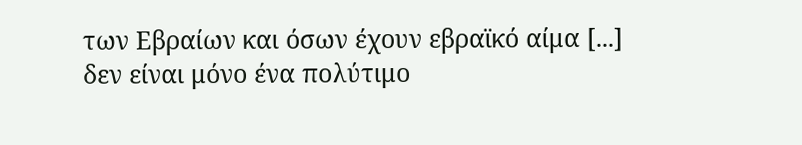των Εβραίων και όσων έχουν εβραϊκό αίμα [...] δεν είναι μόνο ένα πολύτιμο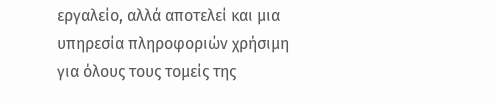εργαλείο, αλλά αποτελεί και μια υπηρεσία πληροφοριών χρήσιμη για όλους τους τομείς της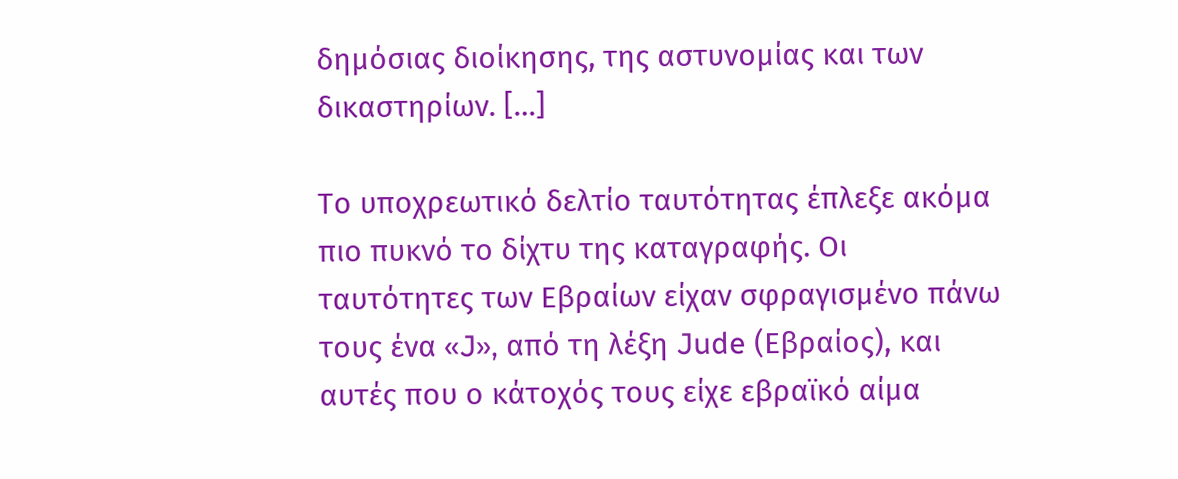δημόσιας διοίκησης, της αστυνομίας και των δικαστηρίων. […]

Το υποχρεωτικό δελτίο ταυτότητας έπλεξε ακόμα πιο πυκνό το δίχτυ της καταγραφής. Οι ταυτότητες των Εβραίων είχαν σφραγισμένο πάνω τους ένα «J», από τη λέξη Jude (Εβραίος), και αυτές που ο κάτοχός τους είχε εβραϊκό αίμα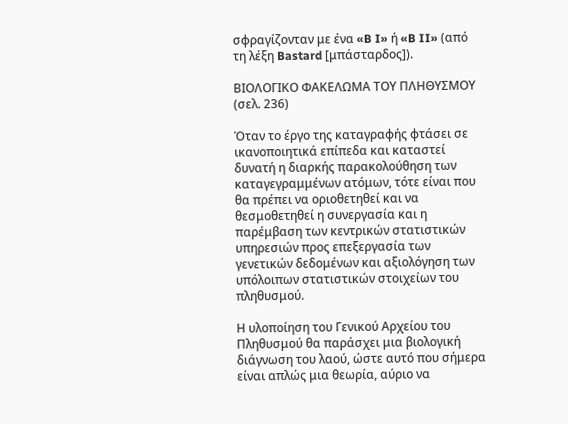σφραγίζονταν με ένα «B I» ή «B II» (από τη λέξη Bastard [μπάσταρδος]).

ΒΙΟΛΟΓΙΚΟ ΦΑΚΕΛΩΜΑ ΤΟΥ ΠΛΗΘΥΣΜΟΥ (σελ. 236)

Όταν το έργο της καταγραφής φτάσει σε ικανοποιητικά επίπεδα και καταστεί δυνατή η διαρκής παρακολούθηση των καταγεγραμμένων ατόμων, τότε είναι που θα πρέπει να οριοθετηθεί και να θεσμοθετηθεί η συνεργασία και η παρέμβαση των κεντρικών στατιστικών υπηρεσιών προς επεξεργασία των γενετικών δεδομένων και αξιολόγηση των υπόλοιπων στατιστικών στοιχείων του πληθυσμού.

Η υλοποίηση του Γενικού Αρχείου του Πληθυσμού θα παράσχει μια βιολογική διάγνωση του λαού, ώστε αυτό που σήμερα είναι απλώς μια θεωρία, αύριο να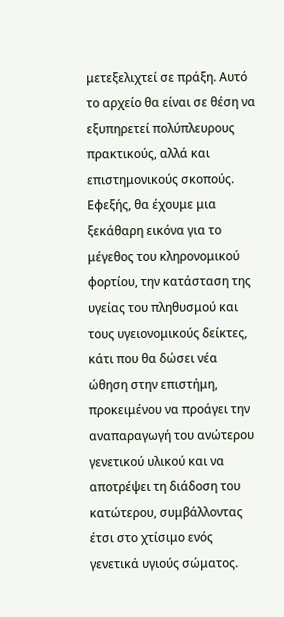μετεξελιχτεί σε πράξη. Αυτό το αρχείο θα είναι σε θέση να εξυπηρετεί πολύπλευρους πρακτικούς, αλλά και επιστημονικούς σκοπούς. Εφεξής, θα έχουμε μια ξεκάθαρη εικόνα για το μέγεθος του κληρονομικού φορτίου, την κατάσταση της υγείας του πληθυσμού και τους υγειονομικούς δείκτες, κάτι που θα δώσει νέα ώθηση στην επιστήμη, προκειμένου να προάγει την αναπαραγωγή του ανώτερου γενετικού υλικού και να αποτρέψει τη διάδοση του κατώτερου, συμβάλλοντας έτσι στο χτίσιμο ενός γενετικά υγιούς σώματος.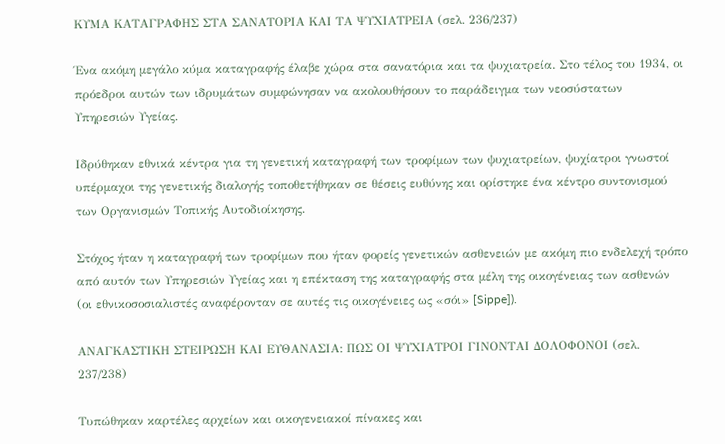ΚΥΜΑ ΚΑΤΑΓΡΑΦΗΣ ΣΤΑ ΣΑΝΑΤΟΡΙΑ ΚΑΙ ΤΑ ΨΥΧΙΑΤΡΕΙΑ (σελ. 236/237)

Ένα ακόμη μεγάλο κύμα καταγραφής έλαβε χώρα στα σανατόρια και τα ψυχιατρεία. Στο τέλος του 1934, οι πρόεδροι αυτών των ιδρυμάτων συμφώνησαν να ακολουθήσουν το παράδειγμα των νεοσύστατων Υπηρεσιών Υγείας.

Ιδρύθηκαν εθνικά κέντρα για τη γενετική καταγραφή των τροφίμων των ψυχιατρείων, ψυχίατροι γνωστοί υπέρμαχοι της γενετικής διαλογής τοποθετήθηκαν σε θέσεις ευθύνης και ορίστηκε ένα κέντρο συντονισμού των Οργανισμών Τοπικής Αυτοδιοίκησης.

Στόχος ήταν η καταγραφή των τροφίμων που ήταν φορείς γενετικών ασθενειών με ακόμη πιο ενδελεχή τρόπο από αυτόν των Υπηρεσιών Υγείας και η επέκταση της καταγραφής στα μέλη της οικογένειας των ασθενών (οι εθνικοσοσιαλιστές αναφέρονταν σε αυτές τις οικογένειες ως «σόι» [Sippe]).

ΑΝΑΓΚΑΣΤΙΚΗ ΣΤΕΙΡΩΣΗ ΚΑΙ ΕΥΘΑΝΑΣΙΑ: ΠΩΣ ΟΙ ΨΥΧΙΑΤΡΟΙ ΓΙΝΟΝΤΑΙ ΔΟΛΟΦΟΝΟΙ (σελ. 237/238)

Τυπώθηκαν καρτέλες αρχείων και οικογενειακοί πίνακες και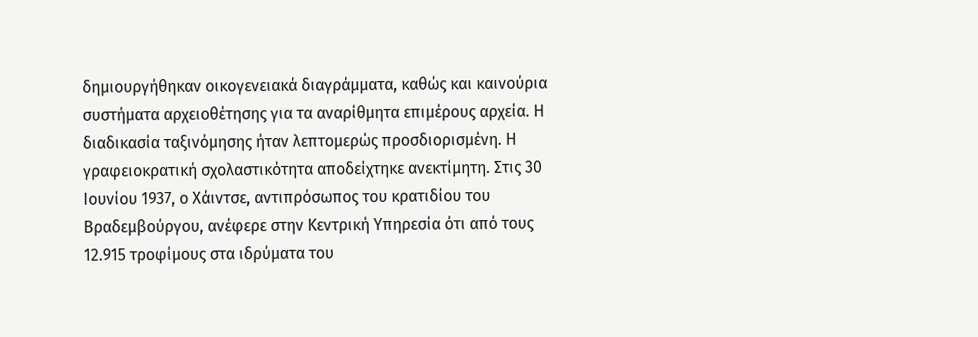δημιουργήθηκαν οικογενειακά διαγράμματα, καθώς και καινούρια συστήματα αρχειοθέτησης για τα αναρίθμητα επιμέρους αρχεία. Η διαδικασία ταξινόμησης ήταν λεπτομερώς προσδιορισμένη. Η γραφειοκρατική σχολαστικότητα αποδείχτηκε ανεκτίμητη. Στις 30 Ιουνίου 1937, ο Χάιντσε, αντιπρόσωπος του κρατιδίου του Βραδεμβούργου, ανέφερε στην Κεντρική Υπηρεσία ότι από τους 12.915 τροφίμους στα ιδρύματα του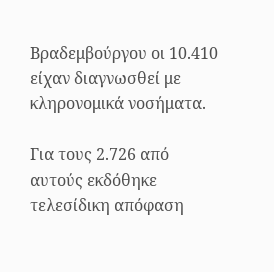Βραδεμβούργου οι 10.410 είχαν διαγνωσθεί με κληρονομικά νοσήματα.

Για τους 2.726 από αυτούς εκδόθηκε τελεσίδικη απόφαση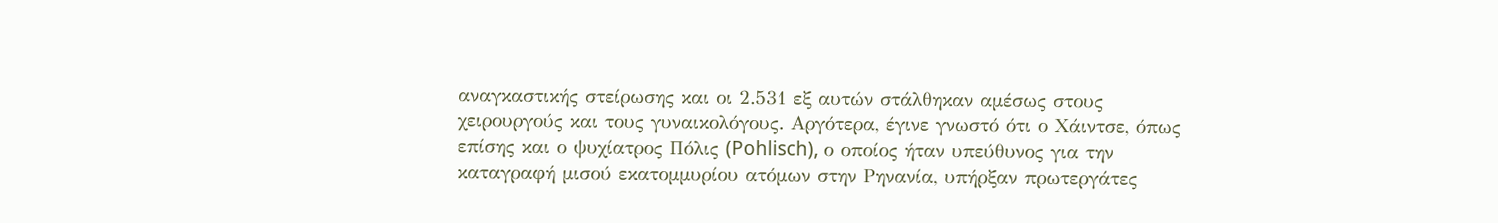αναγκαστικής στείρωσης και οι 2.531 εξ αυτών στάλθηκαν αμέσως στους χειρουργούς και τους γυναικολόγους. Αργότερα, έγινε γνωστό ότι ο Χάιντσε, όπως επίσης και ο ψυχίατρος Πόλις (Pohlisch), ο οποίος ήταν υπεύθυνος για την καταγραφή μισού εκατομμυρίου ατόμων στην Ρηνανία, υπήρξαν πρωτεργάτες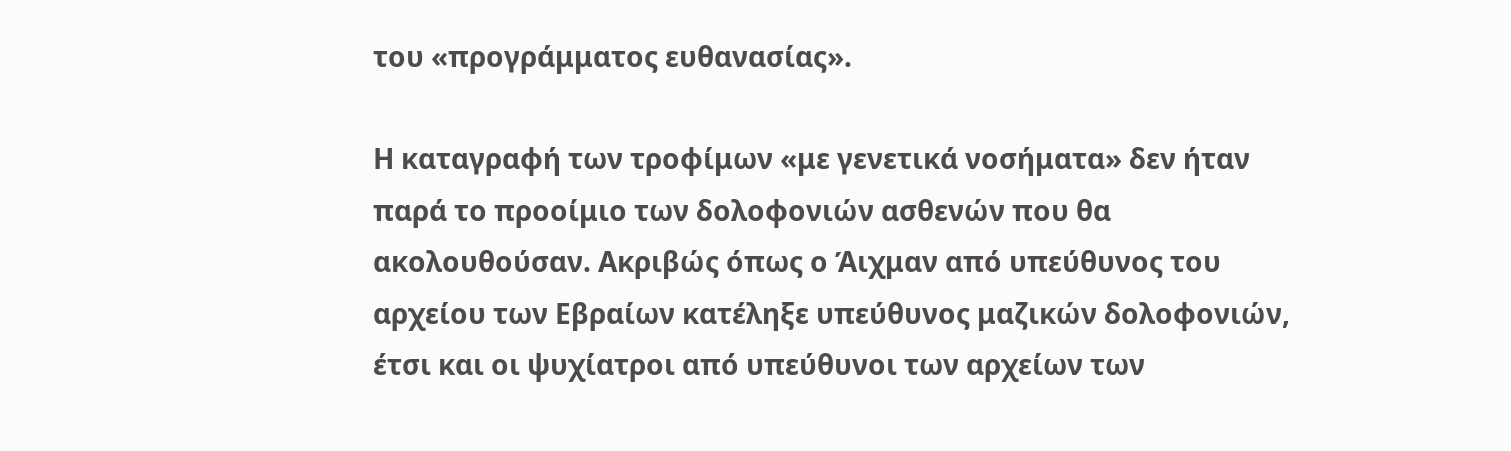του «προγράμματος ευθανασίας».

Η καταγραφή των τροφίμων «με γενετικά νοσήματα» δεν ήταν παρά το προοίμιο των δολοφονιών ασθενών που θα ακολουθούσαν. Ακριβώς όπως ο Άιχμαν από υπεύθυνος του αρχείου των Εβραίων κατέληξε υπεύθυνος μαζικών δολοφονιών, έτσι και οι ψυχίατροι από υπεύθυνοι των αρχείων των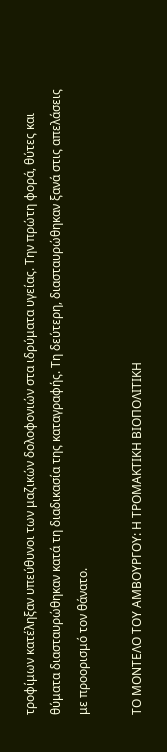τροφίμων κατέληξαν υπεύθυνοι των μαζικών δολοφονιών στα ιδρύματα υγείας. Την πρώτη φορά, θύτες και θύματα διασταυρώθηκαν κατά τη διαδικασία της καταγραφής. Τη δεύτερη, διασταυρώθηκαν ξανά στις απελάσεις με προορισμό τον θάνατο.

ΤΟ ΜΟΝΤΕΛΟ ΤΟΥ ΑΜΒΟΥΡΓΟΥ: Η ΤΡΟΜΑΚΤΙΚΗ ΒΙΟΠΟΛΙΤΙΚΗ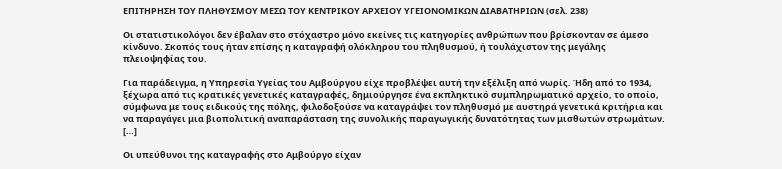ΕΠΙΤΗΡΗΣΗ ΤΟΥ ΠΛΗΘΥΣΜΟΥ ΜΕΣΩ ΤΟΥ ΚΕΝΤΡΙΚΟΥ ΑΡΧΕΙΟΥ ΥΓΕΙΟΝΟΜΙΚΩΝ ΔΙΑΒΑΤΗΡΙΩΝ (σελ. 238)

Οι στατιστικολόγοι δεν έβαλαν στο στόχαστρο μόνο εκείνες τις κατηγορίες ανθρώπων που βρίσκονταν σε άμεσο κίνδυνο. Σκοπός τους ήταν επίσης η καταγραφή ολόκληρου του πληθυσμού, ή τουλάχιστον της μεγάλης πλειοψηφίας του.

Για παράδειγμα, η Υπηρεσία Υγείας του Αμβούργου είχε προβλέψει αυτή την εξέλιξη από νωρίς. Ήδη από το 1934, ξέχωρα από τις κρατικές γενετικές καταγραφές, δημιούργησε ένα εκπληκτικό συμπληρωματικό αρχείο, το οποίο, σύμφωνα με τους ειδικούς της πόλης, φιλοδοξούσε να καταγράψει τον πληθυσμό με αυστηρά γενετικά κριτήρια και να παραγάγει μια βιοπολιτική αναπαράσταση της συνολικής παραγωγικής δυνατότητας των μισθωτών στρωμάτων. […]

Οι υπεύθυνοι της καταγραφής στο Αμβούργο είχαν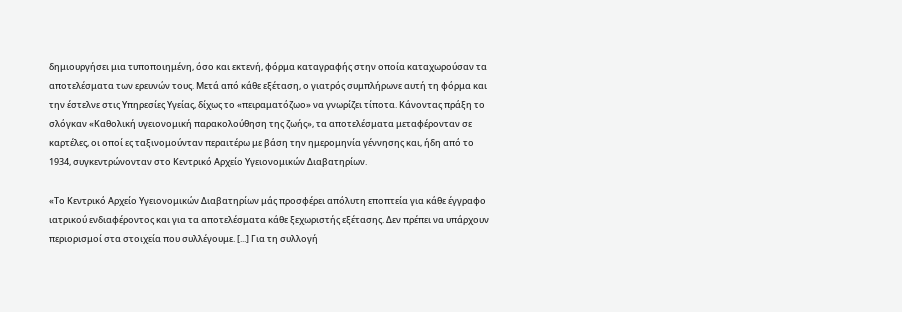δημιουργήσει μια τυποποιημένη, όσο και εκτενή, φόρμα καταγραφής στην οποία καταχωρούσαν τα αποτελέσματα των ερευνών τους. Μετά από κάθε εξέταση, ο γιατρός συμπλήρωνε αυτή τη φόρμα και την έστελνε στις Υπηρεσίες Υγείας, δίχως το «πειραματόζωο» να γνωρίζει τίποτα. Κάνοντας πράξη το σλόγκαν «Καθολική υγειονομική παρακολούθηση της ζωής», τα αποτελέσματα μεταφέρονταν σε καρτέλες, οι οποί ες ταξινομούνταν περαιτέρω με βάση την ημερομηνία γέννησης και, ήδη από το 1934, συγκεντρώνονταν στο Κεντρικό Αρχείο Υγειονομικών Διαβατηρίων.

«Το Κεντρικό Αρχείο Υγειονομικών Διαβατηρίων μάς προσφέρει απόλυτη εποπτεία για κάθε έγγραφο ιατρικού ενδιαφέροντος και για τα αποτελέσματα κάθε ξεχωριστής εξέτασης. Δεν πρέπει να υπάρχουν περιορισμοί στα στοιχεία που συλλέγουμε. [...] Για τη συλλογή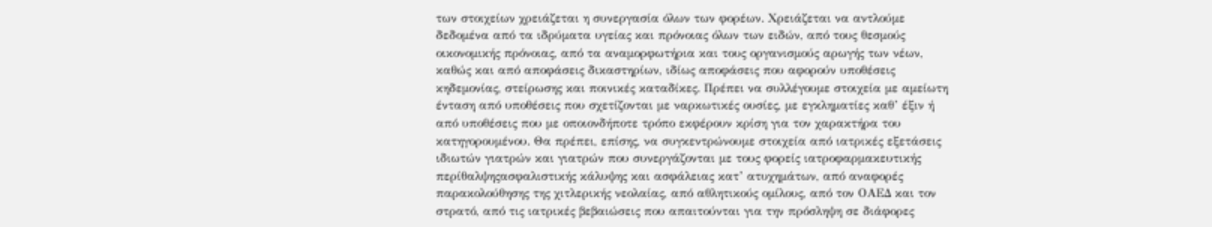των στοιχείων χρειάζεται η συνεργασία όλων των φορέων. Χρειάζεται να αντλούμε δεδομένα από τα ιδρύματα υγείας και πρόνοιας όλων των ειδών, από τους θεσμούς οικονομικής πρόνοιας, από τα αναμορφωτήρια και τους οργανισμούς αρωγής των νέων, καθώς και από αποφάσεις δικαστηρίων, ιδίως αποφάσεις που αφορούν υποθέσεις κηδεμονίας, στείρωσης και ποινικές καταδίκες. Πρέπει να συλλέγουμε στοιχεία με αμείωτη ένταση από υποθέσεις που σχετίζονται με ναρκωτικές ουσίες, με εγκληματίες καθ’ έξιν ή από υποθέσεις που με οποιονδήποτε τρόπο εκφέρουν κρίση για τον χαρακτήρα του κατηγορουμένου. Θα πρέπει, επίσης, να συγκεντρώνουμε στοιχεία από ιατρικές εξετάσεις ιδιωτών γιατρών και γιατρών που συνεργάζονται με τους φορείς ιατροφαρμακευτικής περίθαλψηςασφαλιστικής κάλυψης και ασφάλειας κατ’ ατυχημάτων, από αναφορές παρακολούθησης της χιτλερικής νεολαίας, από αθλητικούς ομίλους, από τον ΟΑΕΔ και τον στρατό, από τις ιατρικές βεβαιώσεις που απαιτούνται για την πρόσληψη σε διάφορες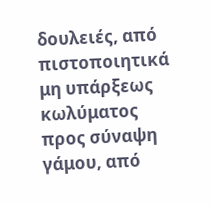δουλειές, από πιστοποιητικά μη υπάρξεως κωλύματος προς σύναψη γάμου, από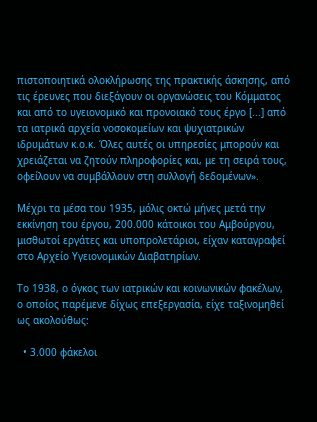πιστοποιητικά ολοκλήρωσης της πρακτικής άσκησης, από τις έρευνες που διεξάγουν οι οργανώσεις του Κόμματος και από το υγειονομικό και προνοιακό τους έργο [...] από τα ιατρικά αρχεία νοσοκομείων και ψυχιατρικών ιδρυμάτων κ.ο.κ. Όλες αυτές οι υπηρεσίες μπορούν και χρειάζεται να ζητούν πληροφορίες και, με τη σειρά τους, οφείλουν να συμβάλλουν στη συλλογή δεδομένων».

Μέχρι τα μέσα του 1935, μόλις οκτώ μήνες μετά την εκκίνηση του έργου, 200.000 κάτοικοι του Αμβούργου, μισθωτοί εργάτες και υποπρολετάριοι, είχαν καταγραφεί στο Αρχείο Υγειονομικών Διαβατηρίων.

Το 1938, ο όγκος των ιατρικών και κοινωνικών φακέλων, ο οποίος παρέμενε δίχως επεξεργασία, είχε ταξινομηθεί ως ακολούθως:

  • 3.000 φάκελοι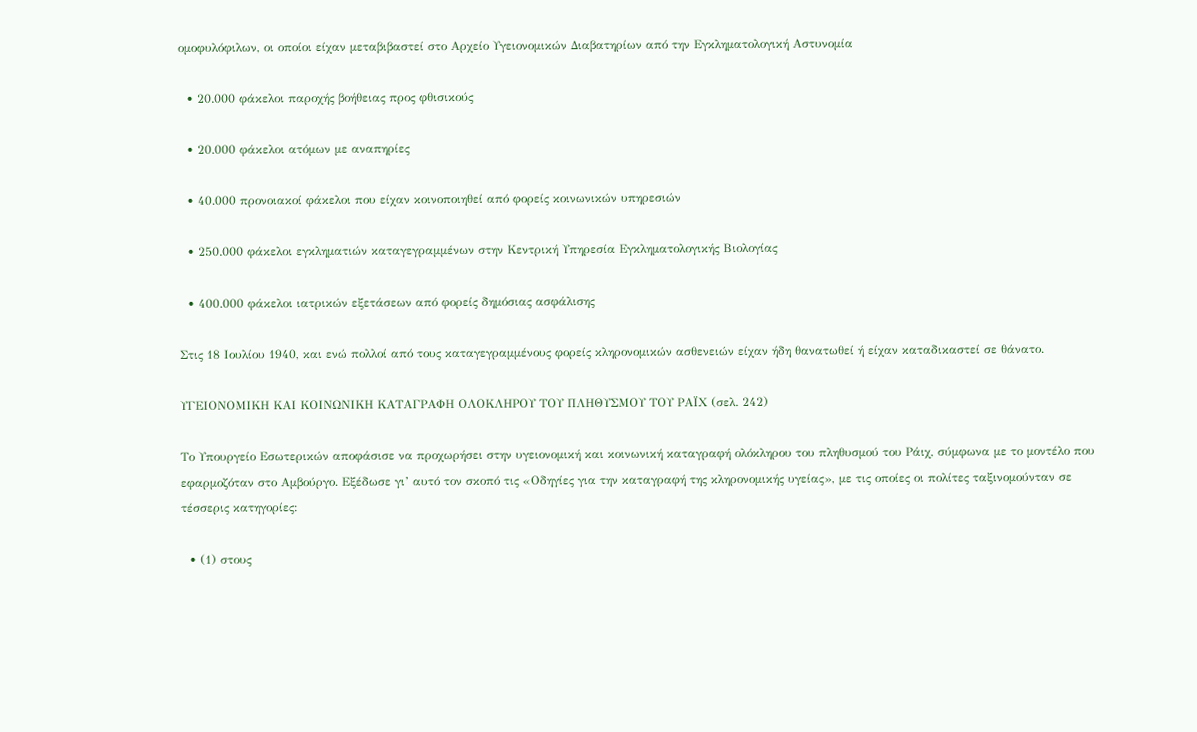ομοφυλόφιλων, οι οποίοι είχαν μεταβιβαστεί στο Αρχείο Υγειονομικών Διαβατηρίων από την Εγκληματολογική Αστυνομία

  • 20.000 φάκελοι παροχής βοήθειας προς φθισικούς

  • 20.000 φάκελοι ατόμων με αναπηρίες

  • 40.000 προνοιακοί φάκελοι που είχαν κοινοποιηθεί από φορείς κοινωνικών υπηρεσιών

  • 250.000 φάκελοι εγκληματιών καταγεγραμμένων στην Κεντρική Υπηρεσία Εγκληματολογικής Βιολογίας

  • 400.000 φάκελοι ιατρικών εξετάσεων από φορείς δημόσιας ασφάλισης

Στις 18 Ιουλίου 1940, και ενώ πολλοί από τους καταγεγραμμένους φορείς κληρονομικών ασθενειών είχαν ήδη θανατωθεί ή είχαν καταδικαστεί σε θάνατο.

ΥΓΕΙΟΝΟΜΙΚΗ ΚΑΙ ΚΟΙΝΩΝΙΚΗ ΚΑΤΑΓΡΑΦΗ ΟΛΟΚΛΗΡΟΥ ΤΟΥ ΠΛΗΘΥΣΜΟΥ ΤΟΥ ΡΑΪΧ (σελ. 242)

Το Υπουργείο Εσωτερικών αποφάσισε να προχωρήσει στην υγειονομική και κοινωνική καταγραφή ολόκληρου του πληθυσμού του Ράιχ, σύμφωνα με το μοντέλο που εφαρμοζόταν στο Αμβούργο. Εξέδωσε γι’ αυτό τον σκοπό τις «Οδηγίες για την καταγραφή της κληρονομικής υγείας», με τις οποίες οι πολίτες ταξινομούνταν σε τέσσερις κατηγορίες:

  • (1) στους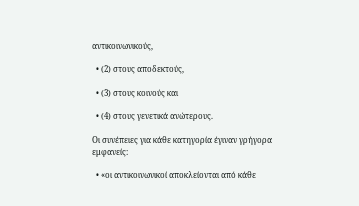αντικοινωνικούς,

  • (2) στους αποδεκτούς,

  • (3) στους κοινούς και

  • (4) στους γενετικά ανώτερους.

Οι συνέπειες για κάθε κατηγορία έγιναν γρήγορα εμφανείς:

  • «οι αντικοινωνικοί αποκλείονται από κάθε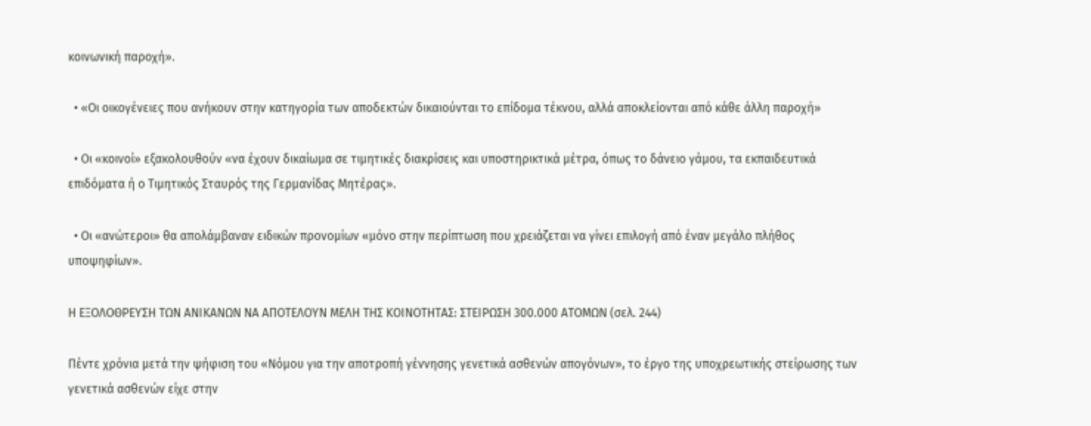κοινωνική παροχή».

  • «Οι οικογένειες που ανήκουν στην κατηγορία των αποδεκτών δικαιούνται το επίδομα τέκνου, αλλά αποκλείονται από κάθε άλλη παροχή»

  • Οι «κοινοί» εξακολουθούν «να έχουν δικαίωμα σε τιμητικές διακρίσεις και υποστηρικτικά μέτρα, όπως το δάνειο γάμου, τα εκπαιδευτικά επιδόματα ή ο Τιμητικός Σταυρός της Γερμανίδας Μητέρας».

  • Οι «ανώτεροι» θα απολάμβαναν ειδικών προνομίων «μόνο στην περίπτωση που χρειάζεται να γίνει επιλογή από έναν μεγάλο πλήθος υποψηφίων».

Η ΕΞΟΛΟΘΡΕΥΣΗ ΤΩΝ ΑΝΙΚΑΝΩΝ ΝΑ ΑΠΟΤΕΛΟΥΝ ΜΕΛΗ ΤΗΣ ΚΟΙΝΟΤΗΤΑΣ: ΣΤΕΙΡΩΣΗ 300.000 ΑΤΟΜΩΝ (σελ. 244)

Πέντε χρόνια μετά την ψήφιση του «Νόμου για την αποτροπή γέννησης γενετικά ασθενών απογόνων», το έργο της υποχρεωτικής στείρωσης των γενετικά ασθενών είχε στην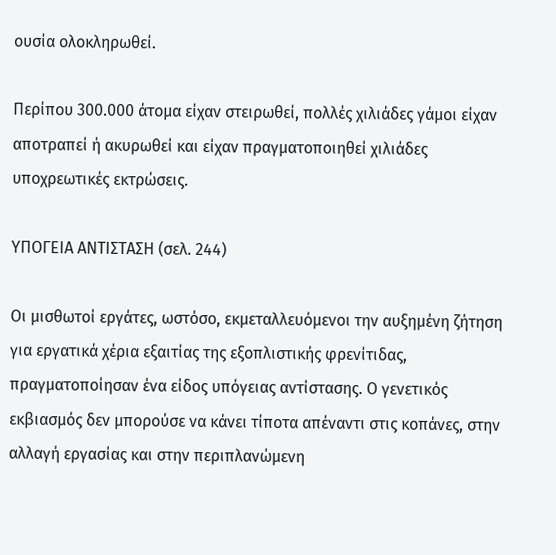ουσία ολοκληρωθεί.

Περίπου 300.000 άτομα είχαν στειρωθεί, πολλές χιλιάδες γάμοι είχαν αποτραπεί ή ακυρωθεί και είχαν πραγματοποιηθεί χιλιάδες υποχρεωτικές εκτρώσεις.

ΥΠΟΓΕΙΑ ΑΝΤΙΣΤΑΣΗ (σελ. 244)

Οι μισθωτοί εργάτες, ωστόσο, εκμεταλλευόμενοι την αυξημένη ζήτηση για εργατικά χέρια εξαιτίας της εξοπλιστικής φρενίτιδας, πραγματοποίησαν ένα είδος υπόγειας αντίστασης. Ο γενετικός εκβιασμός δεν μπορούσε να κάνει τίποτα απέναντι στις κοπάνες, στην αλλαγή εργασίας και στην περιπλανώμενη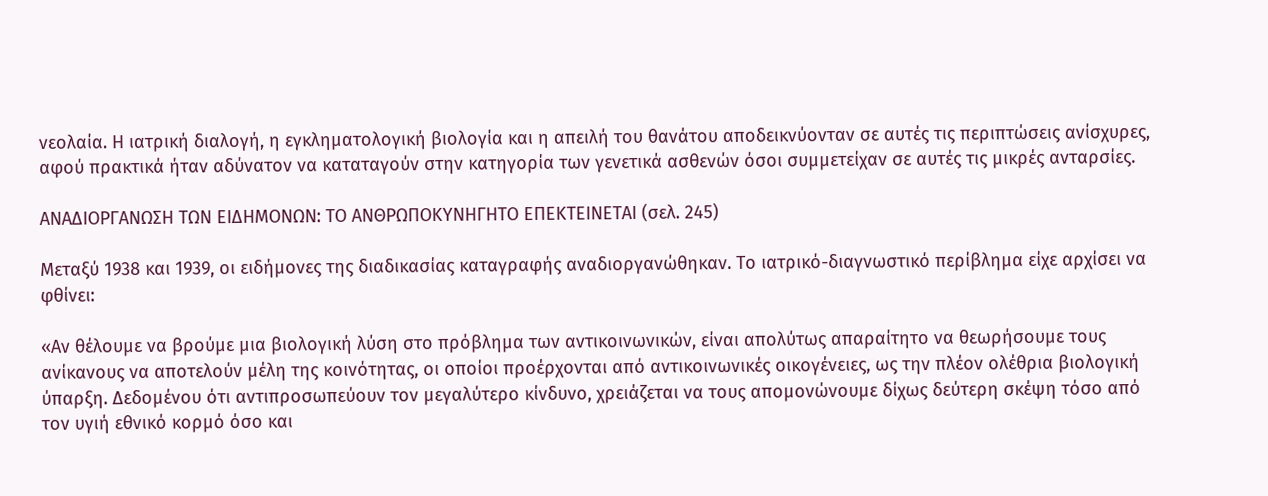νεολαία. Η ιατρική διαλογή, η εγκληματολογική βιολογία και η απειλή του θανάτου αποδεικνύονταν σε αυτές τις περιπτώσεις ανίσχυρες, αφού πρακτικά ήταν αδύνατον να καταταγούν στην κατηγορία των γενετικά ασθενών όσοι συμμετείχαν σε αυτές τις μικρές ανταρσίες.

ΑΝΑΔΙΟΡΓΑΝΩΣΗ ΤΩΝ ΕΙΔΗΜΟΝΩΝ: ΤΟ ΑΝΘΡΩΠΟΚΥΝΗΓΗΤΟ ΕΠΕΚΤΕΙΝΕΤΑΙ (σελ. 245)

Μεταξύ 1938 και 1939, οι ειδήμονες της διαδικασίας καταγραφής αναδιοργανώθηκαν. Το ιατρικό-διαγνωστικό περίβλημα είχε αρχίσει να φθίνει:

«Αν θέλουμε να βρούμε μια βιολογική λύση στο πρόβλημα των αντικοινωνικών, είναι απολύτως απαραίτητο να θεωρήσουμε τους ανίκανους να αποτελούν μέλη της κοινότητας, οι οποίοι προέρχονται από αντικοινωνικές οικογένειες, ως την πλέον ολέθρια βιολογική ύπαρξη. Δεδομένου ότι αντιπροσωπεύουν τον μεγαλύτερο κίνδυνο, χρειάζεται να τους απομονώνουμε δίχως δεύτερη σκέψη τόσο από τον υγιή εθνικό κορμό όσο και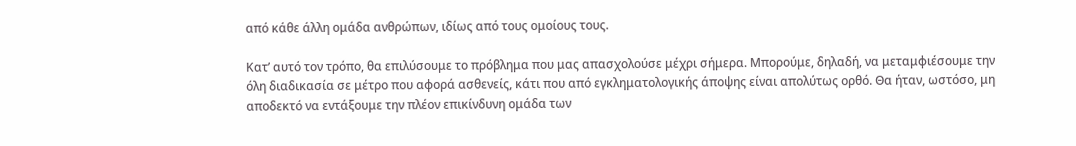από κάθε άλλη ομάδα ανθρώπων, ιδίως από τους ομοίους τους.

Κατ’ αυτό τον τρόπο, θα επιλύσουμε το πρόβλημα που μας απασχολούσε μέχρι σήμερα. Μπορούμε, δηλαδή, να μεταμφιέσουμε την όλη διαδικασία σε μέτρο που αφορά ασθενείς, κάτι που από εγκληματολογικής άποψης είναι απολύτως ορθό. Θα ήταν, ωστόσο, μη αποδεκτό να εντάξουμε την πλέον επικίνδυνη ομάδα των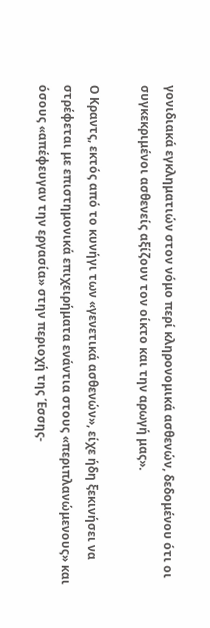γονιδιακά εγκληματιών στον νόμο περί κληρονομικά ασθενών, δεδομένου ότι οι συγκεκριμένοι ασθενείς αξίζουν τον οίκτο και την αρωγή μας».

Ο Κραντς, εκτός από το κυνήγι των «γενετικά ασθενών», είχε ήδη ξεκινήσει να στρέφεται με επιστημονικά επιχειρήματα ενάντια στους «περιπλανώμενους» και όσους «απέφευγαν την εργασία» στην περιοχή της Έσσης-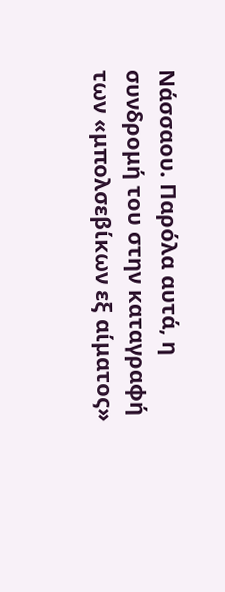Νάσσαου. Παρόλα αυτά, η συνδρομή του στην καταγραφή των «μπολσεβίκων εξ αίματος»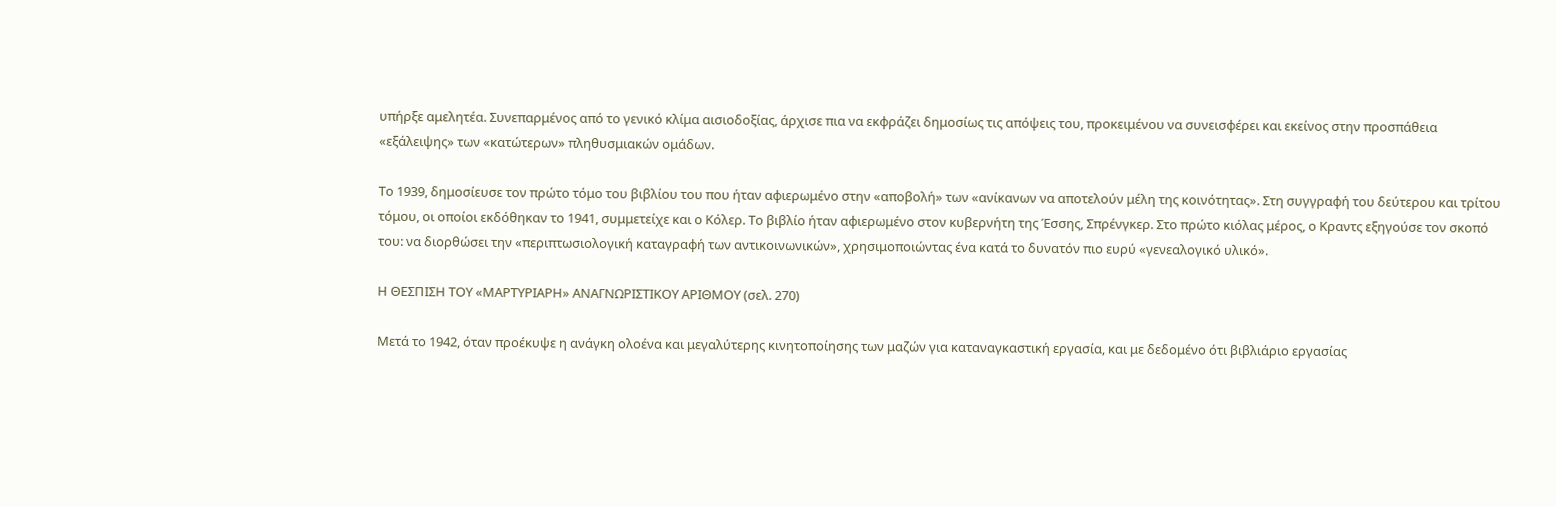υπήρξε αμελητέα. Συνεπαρμένος από το γενικό κλίμα αισιοδοξίας, άρχισε πια να εκφράζει δημοσίως τις απόψεις του, προκειμένου να συνεισφέρει και εκείνος στην προσπάθεια «εξάλειψης» των «κατώτερων» πληθυσμιακών ομάδων.

Το 1939, δημοσίευσε τον πρώτο τόμο του βιβλίου του που ήταν αφιερωμένο στην «αποβολή» των «ανίκανων να αποτελούν μέλη της κοινότητας». Στη συγγραφή του δεύτερου και τρίτου τόμου, οι οποίοι εκδόθηκαν το 1941, συμμετείχε και ο Κόλερ. Το βιβλίο ήταν αφιερωμένο στον κυβερνήτη της Έσσης, Σπρένγκερ. Στο πρώτο κιόλας μέρος, ο Κραντς εξηγούσε τον σκοπό του: να διορθώσει την «περιπτωσιολογική καταγραφή των αντικοινωνικών», χρησιμοποιώντας ένα κατά το δυνατόν πιο ευρύ «γενεαλογικό υλικό».

Η ΘΕΣΠΙΣΗ ΤΟΥ «ΜΑΡΤΥΡΙΑΡΗ» ΑΝΑΓΝΩΡΙΣΤΙΚΟΥ ΑΡΙΘΜΟΥ (σελ. 270)

Μετά το 1942, όταν προέκυψε η ανάγκη ολοένα και μεγαλύτερης κινητοποίησης των μαζών για καταναγκαστική εργασία, και με δεδομένο ότι βιβλιάριο εργασίας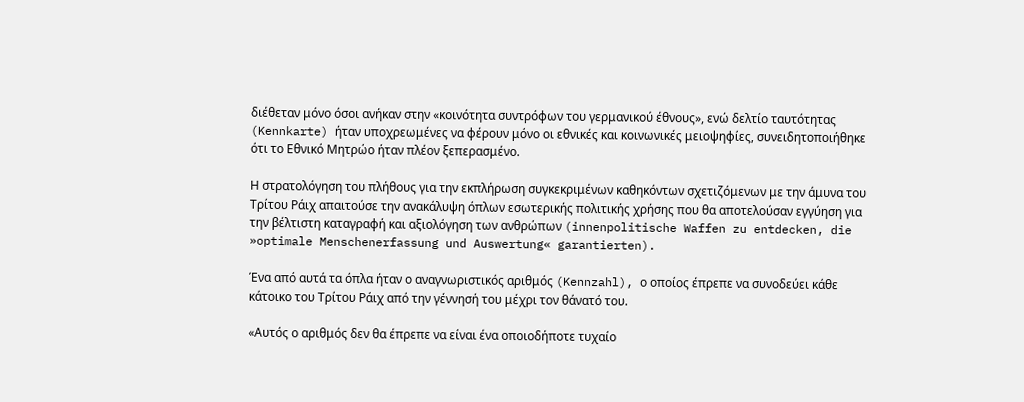διέθεταν μόνο όσοι ανήκαν στην «κοινότητα συντρόφων του γερμανικού έθνους», ενώ δελτίο ταυτότητας (Kennkarte) ήταν υποχρεωμένες να φέρουν μόνο οι εθνικές και κοινωνικές μειοψηφίες, συνειδητοποιήθηκε ότι το Εθνικό Μητρώο ήταν πλέον ξεπερασμένο.

Η στρατολόγηση του πλήθους για την εκπλήρωση συγκεκριμένων καθηκόντων σχετιζόμενων με την άμυνα του Τρίτου Ράιχ απαιτούσε την ανακάλυψη όπλων εσωτερικής πολιτικής χρήσης που θα αποτελούσαν εγγύηση για την βέλτιστη καταγραφή και αξιολόγηση των ανθρώπων (innenpolitische Waffen zu entdecken, die »optimale Menschenerfassung und Auswertung« garantierten).

Ένα από αυτά τα όπλα ήταν ο αναγνωριστικός αριθμός (Kennzahl), ο οποίος έπρεπε να συνοδεύει κάθε κάτοικο του Τρίτου Ράιχ από την γέννησή του μέχρι τον θάνατό του.

«Αυτός ο αριθμός δεν θα έπρεπε να είναι ένα οποιοδήποτε τυχαίο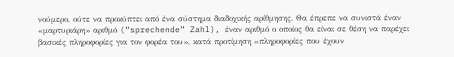νούμερο, ούτε να προκύπτει από ένα σύστημα διαδοχικής αρίθμησης. Θα έπρεπε να συνιστά έναν «μαρτυριάρη» αριθμό (“sprechende” Zahl), έναν αριθμό ο οποίος θα είναι σε θέση να παρέχει βασικές πληροφορίες για τον φορέα του», κατά προτίμηση «πληροφορίες που έχουν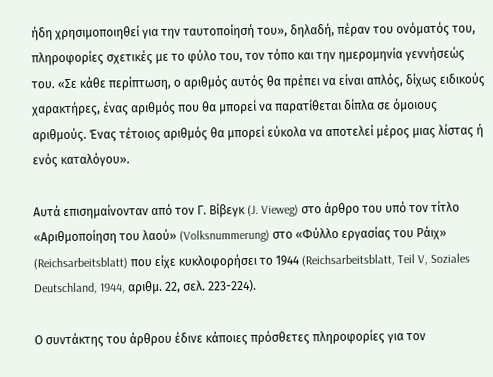ήδη χρησιμοποιηθεί για την ταυτοποίησή του», δηλαδή, πέραν του ονόματός του, πληροφορίες σχετικές με το φύλο του, τον τόπο και την ημερομηνία γεννήσεώς του. «Σε κάθε περίπτωση, ο αριθμός αυτός θα πρέπει να είναι απλός, δίχως ειδικούς χαρακτήρες, ένας αριθμός που θα μπορεί να παρατίθεται δίπλα σε όμοιους αριθμούς. Ένας τέτοιος αριθμός θα μπορεί εύκολα να αποτελεί μέρος μιας λίστας ή ενός καταλόγου».

Αυτά επισημαίνονταν από τον Γ. Βίβεγκ (J. Vieweg) στο άρθρο του υπό τον τίτλο «Αριθμοποίηση του λαού» (Volksnummerung) στο «Φύλλο εργασίας του Ράιχ» (Reichsarbeitsblatt) που είχε κυκλοφορήσει το 1944 (Reichsarbeitsblatt, Teil V, Soziales Deutschland, 1944, αριθμ. 22, σελ. 223-224).

Ο συντάκτης του άρθρου έδινε κάποιες πρόσθετες πληροφορίες για τον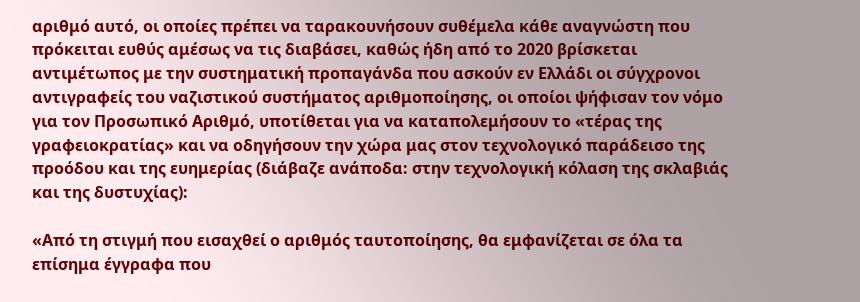αριθμό αυτό, οι οποίες πρέπει να ταρακουνήσουν συθέμελα κάθε αναγνώστη που πρόκειται ευθύς αμέσως να τις διαβάσει, καθώς ήδη από το 2020 βρίσκεται αντιμέτωπος με την συστηματική προπαγάνδα που ασκούν εν Ελλάδι οι σύγχρονοι αντιγραφείς του ναζιστικού συστήματος αριθμοποίησης, οι οποίοι ψήφισαν τον νόμο για τον Προσωπικό Αριθμό, υποτίθεται για να καταπολεμήσουν το «τέρας της γραφειοκρατίας» και να οδηγήσουν την χώρα μας στον τεχνολογικό παράδεισο της προόδου και της ευημερίας (διάβαζε ανάποδα: στην τεχνολογική κόλαση της σκλαβιάς και της δυστυχίας):

«Από τη στιγμή που εισαχθεί ο αριθμός ταυτοποίησης, θα εμφανίζεται σε όλα τα επίσημα έγγραφα που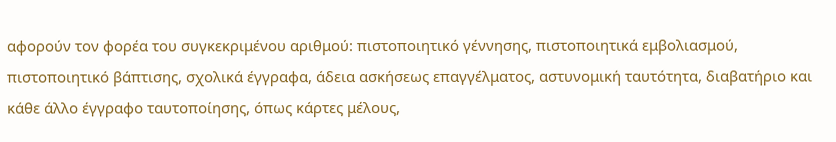αφορούν τον φορέα του συγκεκριμένου αριθμού: πιστοποιητικό γέννησης, πιστοποιητικά εμβολιασμού, πιστοποιητικό βάπτισης, σχολικά έγγραφα, άδεια ασκήσεως επαγγέλματος, αστυνομική ταυτότητα, διαβατήριο και κάθε άλλο έγγραφο ταυτοποίησης, όπως κάρτες μέλους,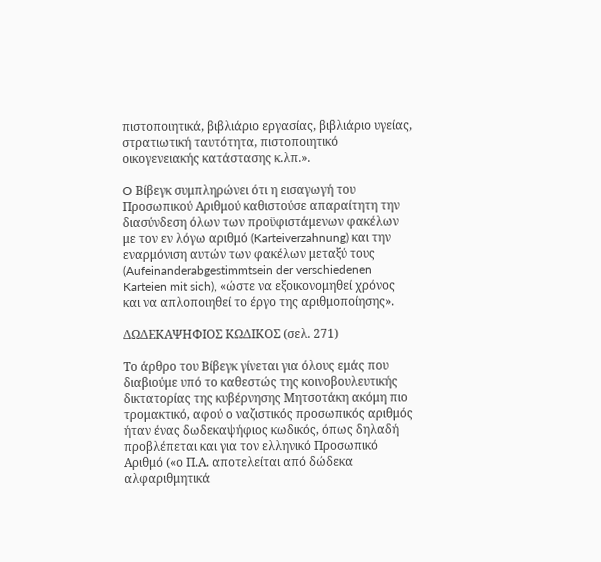πιστοποιητικά, βιβλιάριο εργασίας, βιβλιάριο υγείας, στρατιωτική ταυτότητα, πιστοποιητικό οικογενειακής κατάστασης κ.λπ.».

O Βίβεγκ συμπληρώνει ότι η εισαγωγή του Προσωπικού Αριθμού καθιστούσε απαραίτητη την διασύνδεση όλων των προϋφιστάμενων φακέλων με τον εν λόγω αριθμό (Karteiverzahnung) και την εναρμόνιση αυτών των φακέλων μεταξύ τους (Aufeinanderabgestimmtsein der verschiedenen Karteien mit sich), «ώστε να εξοικονομηθεί χρόνος και να απλοποιηθεί το έργο της αριθμοποίησης».

ΔΩΔΕΚΑΨΗΦΙΟΣ ΚΩΔΙΚΟΣ (σελ. 271)

Το άρθρο του Βίβεγκ γίνεται για όλους εμάς που διαβιούμε υπό το καθεστώς της κοινοβουλευτικής δικτατορίας της κυβέρνησης Μητσοτάκη ακόμη πιο τρομακτικό, αφού ο ναζιστικός προσωπικός αριθμός ήταν ένας δωδεκαψήφιος κωδικός, όπως δηλαδή προβλέπεται και για τον ελληνικό Προσωπικό Αριθμό («ο Π.Α. αποτελείται από δώδεκα αλφαριθμητικά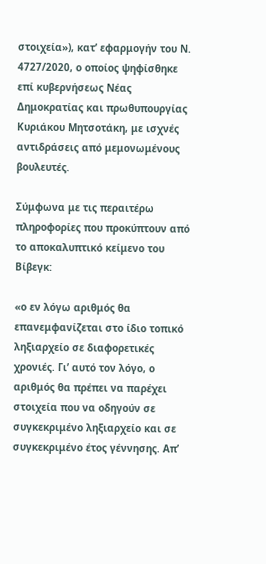στοιχεία»), κατ’ εφαρμογήν του Ν. 4727/2020, ο οποίος ψηφίσθηκε επί κυβερνήσεως Νέας Δημοκρατίας και πρωθυπουργίας Κυριάκου Μητσοτάκη, με ισχνές αντιδράσεις από μεμονωμένους βουλευτές.

Σύμφωνα με τις περαιτέρω πληροφορίες που προκύπτουν από το αποκαλυπτικό κείμενο του Βίβεγκ:

«ο εν λόγω αριθμός θα επανεμφανίζεται στο ίδιο τοπικό ληξιαρχείο σε διαφορετικές χρονιές. Γι’ αυτό τον λόγο, ο αριθμός θα πρέπει να παρέχει στοιχεία που να οδηγούν σε συγκεκριμένο ληξιαρχείο και σε συγκεκριμένο έτος γέννησης. Απ’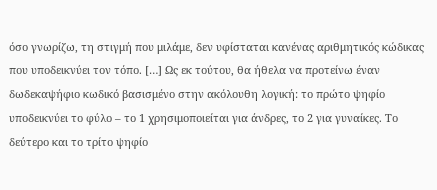όσο γνωρίζω, τη στιγμή που μιλάμε, δεν υφίσταται κανένας αριθμητικός κώδικας που υποδεικνύει τον τόπο. […] Ως εκ τούτου, θα ήθελα να προτείνω έναν δωδεκαψήφιο κωδικό βασισμένο στην ακόλουθη λογική: το πρώτο ψηφίο υποδεικνύει το φύλο – το 1 χρησιμοποιείται για άνδρες, το 2 για γυναίκες. Το δεύτερο και το τρίτο ψηφίο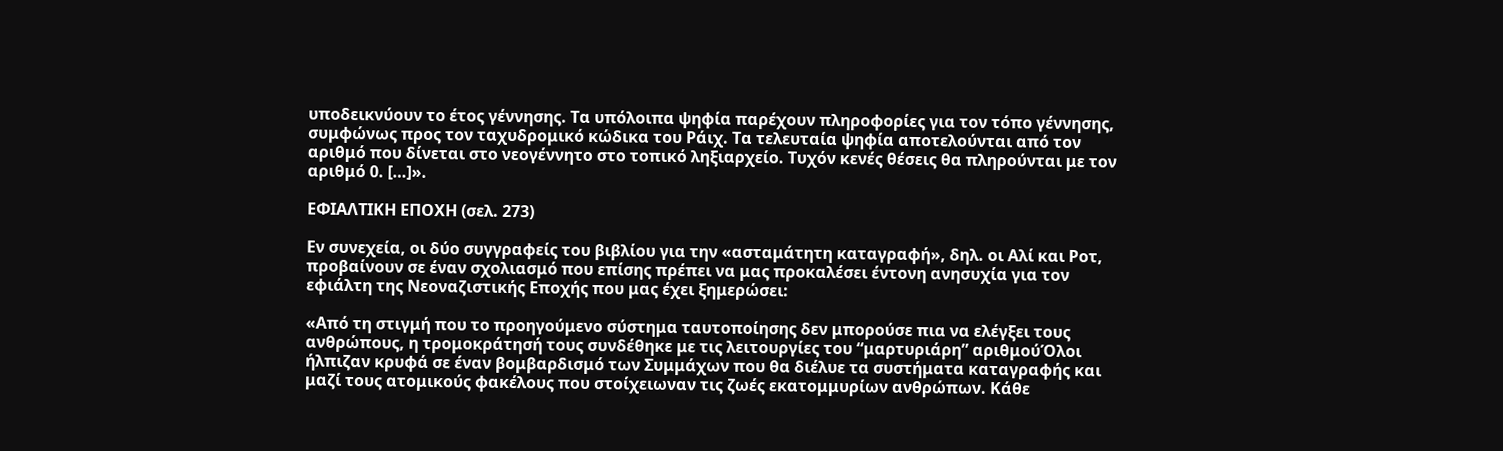υποδεικνύουν το έτος γέννησης. Τα υπόλοιπα ψηφία παρέχουν πληροφορίες για τον τόπο γέννησης, συμφώνως προς τον ταχυδρομικό κώδικα του Ράιχ. Τα τελευταία ψηφία αποτελούνται από τον αριθμό που δίνεται στο νεογέννητο στο τοπικό ληξιαρχείο. Τυχόν κενές θέσεις θα πληρούνται με τον αριθμό 0. […]».

ΕΦΙΑΛΤΙΚΗ ΕΠΟΧΗ (σελ. 273)

Εν συνεχεία, οι δύο συγγραφείς του βιβλίου για την «ασταμάτητη καταγραφή», δηλ. οι Αλί και Ροτ, προβαίνουν σε έναν σχολιασμό που επίσης πρέπει να μας προκαλέσει έντονη ανησυχία για τον εφιάλτη της Νεοναζιστικής Εποχής που μας έχει ξημερώσει:

«Από τη στιγμή που το προηγούμενο σύστημα ταυτοποίησης δεν μπορούσε πια να ελέγξει τους ανθρώπους, η τρομοκράτησή τους συνδέθηκε με τις λειτουργίες του “μαρτυριάρη” αριθμούΌλοι ήλπιζαν κρυφά σε έναν βομβαρδισμό των Συμμάχων που θα διέλυε τα συστήματα καταγραφής και μαζί τους ατομικούς φακέλους που στοίχειωναν τις ζωές εκατομμυρίων ανθρώπων. Κάθε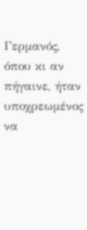Γερμανός, όπου κι αν πήγαινε, ήταν υποχρεωμένος να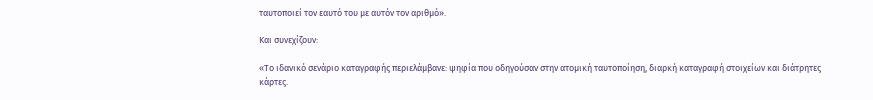ταυτοποιεί τον εαυτό του με αυτόν τον αριθμό».

Και συνεχίζουν:

«Το ιδανικό σενάριο καταγραφής περιελάμβανε: ψηφία που οδηγούσαν στην ατομική ταυτοποίηση, διαρκή καταγραφή στοιχείων και διάτρητες κάρτες.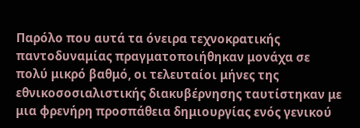Παρόλο που αυτά τα όνειρα τεχνοκρατικής παντοδυναμίας πραγματοποιήθηκαν μονάχα σε πολύ μικρό βαθμό, οι τελευταίοι μήνες της εθνικοσοσιαλιστικής διακυβέρνησης ταυτίστηκαν με μια φρενήρη προσπάθεια δημιουργίας ενός γενικού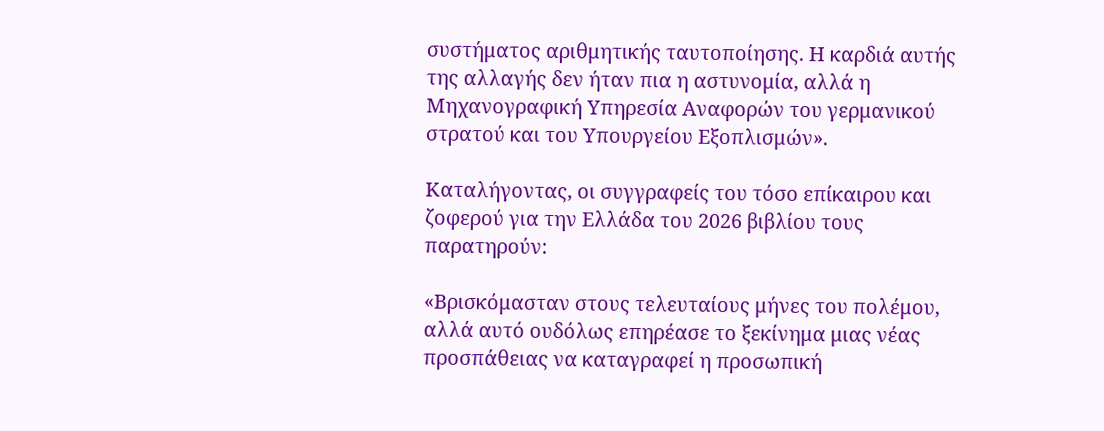συστήματος αριθμητικής ταυτοποίησης. Η καρδιά αυτής της αλλαγής δεν ήταν πια η αστυνομία, αλλά η Μηχανογραφική Υπηρεσία Αναφορών του γερμανικού στρατού και του Υπουργείου Εξοπλισμών».

Καταλήγοντας, οι συγγραφείς του τόσο επίκαιρου και ζοφερού για την Ελλάδα του 2026 βιβλίου τους παρατηρούν:

«Βρισκόμασταν στους τελευταίους μήνες του πολέμου, αλλά αυτό ουδόλως επηρέασε το ξεκίνημα μιας νέας προσπάθειας να καταγραφεί η προσωπική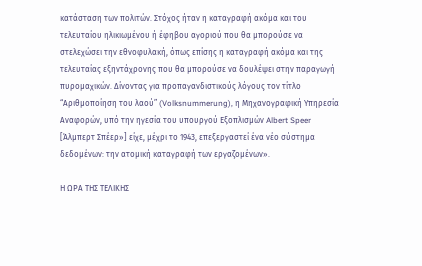κατάσταση των πολιτών. Στόχος ήταν η καταγραφή ακόμα και του τελευταίου ηλικιωμένου ή έφηβου αγοριού που θα μπορούσε να στελεχώσει την εθνοφυλακή, όπως επίσης η καταγραφή ακόμα και της τελευταίας εξηντάχρονης που θα μπορούσε να δουλέψει στην παραγωγή πυρομαχικών. Δίνοντας για προπαγανδιστικούς λόγους τον τίτλο “Αριθμοποίηση του λαού” (Volksnummerung), η Μηχανογραφική Υπηρεσία Αναφορών, υπό την ηγεσία του υπουργού Εξοπλισμών Albert Speer [Άλμπερτ Σπέερ»] είχε, μέχρι το 1943, επεξεργαστεί ένα νέο σύστημα δεδομένων: την ατομική καταγραφή των εργαζομένων».

Η ΩΡΑ ΤΗΣ ΤΕΛΙΚΗΣ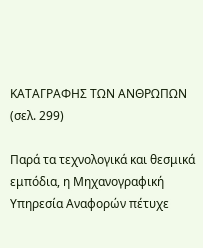ΚΑΤΑΓΡΑΦΗΣ ΤΩΝ ΑΝΘΡΩΠΩΝ (σελ. 299)

Παρά τα τεχνολογικά και θεσμικά εμπόδια, η Μηχανογραφική Υπηρεσία Αναφορών πέτυχε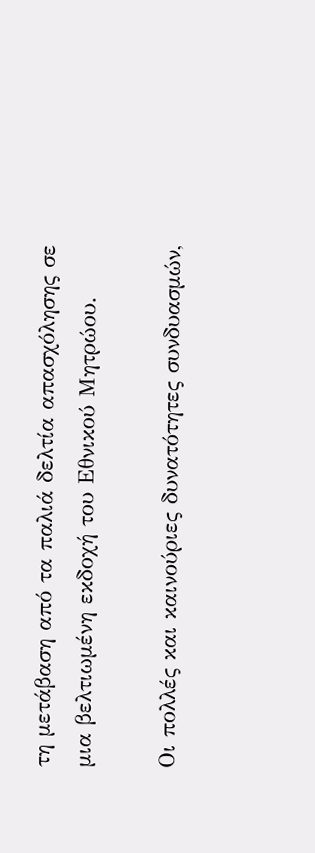τη μετάβαση από τα παλιά δελτία απασχόλησης σε μια βελτιωμένη εκδοχή του Εθνικού Μητρώου.

Οι πολλές και καινούριες δυνατότητες συνδυασμών,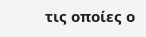τις οποίες ο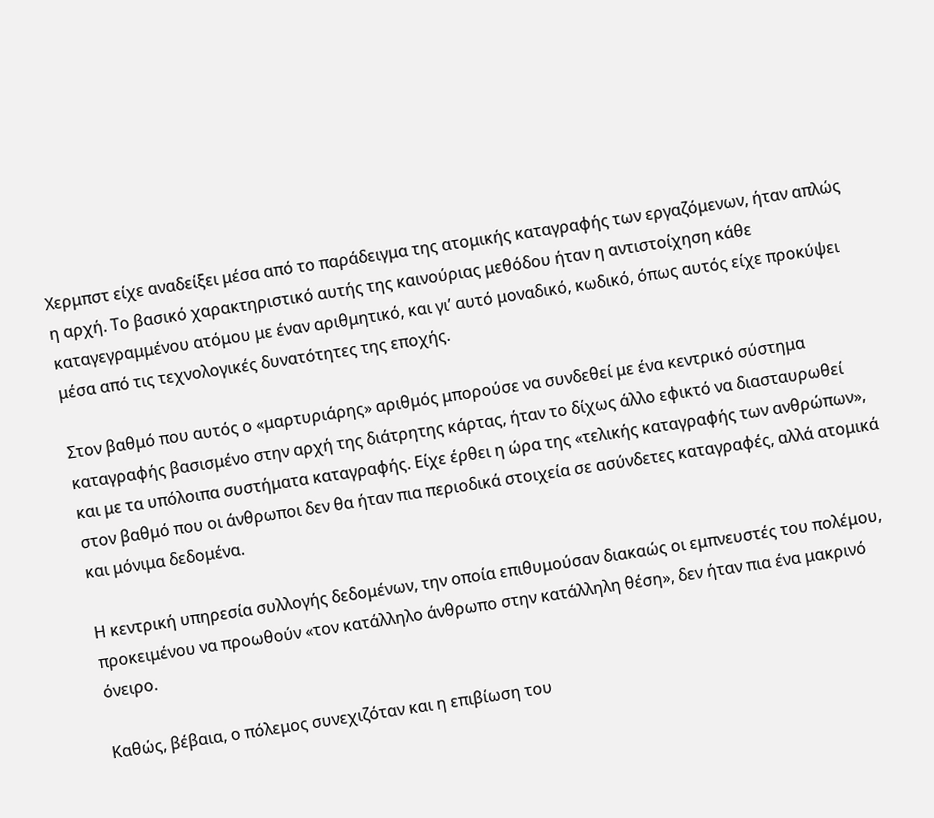Χερμπστ είχε αναδείξει μέσα από το παράδειγμα της ατομικής καταγραφής των εργαζόμενων, ήταν απλώς η αρχή. Το βασικό χαρακτηριστικό αυτής της καινούριας μεθόδου ήταν η αντιστοίχηση κάθε καταγεγραμμένου ατόμου με έναν αριθμητικό, και γι’ αυτό μοναδικό, κωδικό, όπως αυτός είχε προκύψει μέσα από τις τεχνολογικές δυνατότητες της εποχής.

Στον βαθμό που αυτός ο «μαρτυριάρης» αριθμός μπορούσε να συνδεθεί με ένα κεντρικό σύστημα καταγραφής βασισμένο στην αρχή της διάτρητης κάρτας, ήταν το δίχως άλλο εφικτό να διασταυρωθεί και με τα υπόλοιπα συστήματα καταγραφής. Είχε έρθει η ώρα της «τελικής καταγραφής των ανθρώπων», στον βαθμό που οι άνθρωποι δεν θα ήταν πια περιοδικά στοιχεία σε ασύνδετες καταγραφές, αλλά ατομικά και μόνιμα δεδομένα.

Η κεντρική υπηρεσία συλλογής δεδομένων, την οποία επιθυμούσαν διακαώς οι εμπνευστές του πολέμου, προκειμένου να προωθούν «τον κατάλληλο άνθρωπο στην κατάλληλη θέση», δεν ήταν πια ένα μακρινό όνειρο.

Καθώς, βέβαια, ο πόλεμος συνεχιζόταν και η επιβίωση του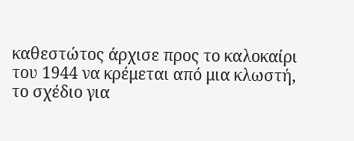καθεστώτος άρχισε προς το καλοκαίρι του 1944 να κρέμεται από μια κλωστή, το σχέδιο για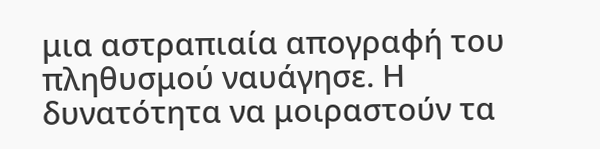μια αστραπιαία απογραφή του πληθυσμού ναυάγησε. Η δυνατότητα να μοιραστούν τα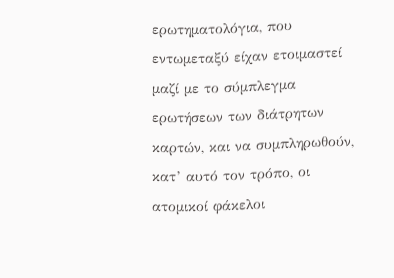ερωτηματολόγια, που εντωμεταξύ είχαν ετοιμαστεί μαζί με το σύμπλεγμα ερωτήσεων των διάτρητων καρτών, και να συμπληρωθούν, κατ’ αυτό τον τρόπο, οι ατομικοί φάκελοι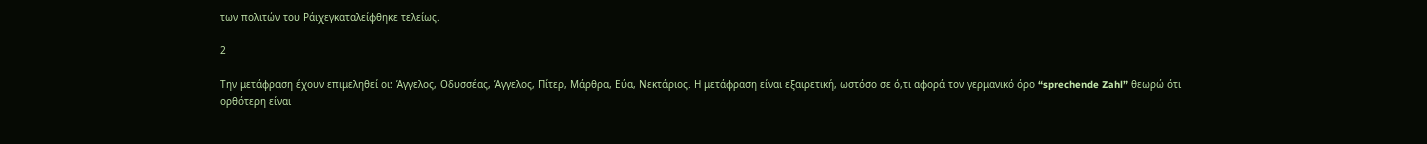των πολιτών του Ράιχεγκαταλείφθηκε τελείως.

2

Την μετάφραση έχουν επιμεληθεί οι: Άγγελος, Οδυσσέας, Άγγελος, Πίτερ, Μάρθρα, Εύα, Νεκτάριος. Η μετάφραση είναι εξαιρετική, ωστόσο σε ό,τι αφορά τον γερμανικό όρο “sprechende Zahl” θεωρώ ότι ορθότερη είναι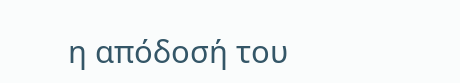η απόδοσή του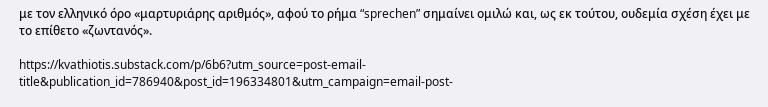με τον ελληνικό όρο «μαρτυριάρης αριθμός», αφού το ρήμα “sprechen” σημαίνει ομιλώ και, ως εκ τούτου, ουδεμία σχέση έχει με το επίθετο «ζωντανός».

https://kvathiotis.substack.com/p/6b6?utm_source=post-email-title&publication_id=786940&post_id=196334801&utm_campaign=email-post-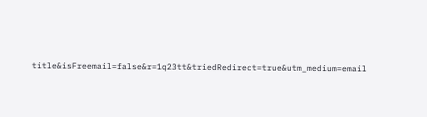title&isFreemail=false&r=1q23tt&triedRedirect=true&utm_medium=email